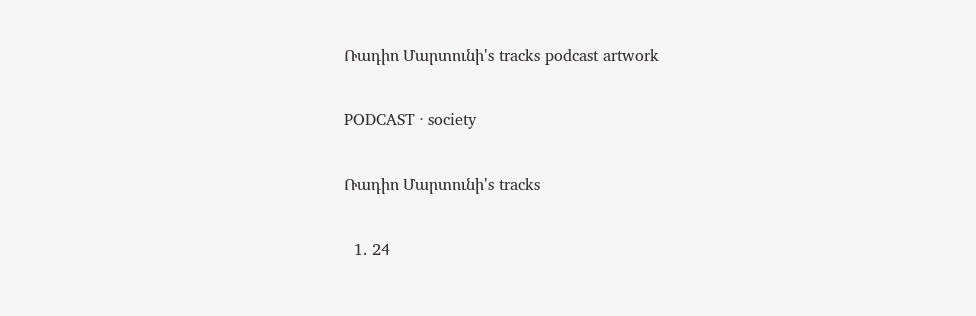Ռադիո Մարտունի's tracks podcast artwork

PODCAST · society

Ռադիո Մարտունի's tracks

  1. 24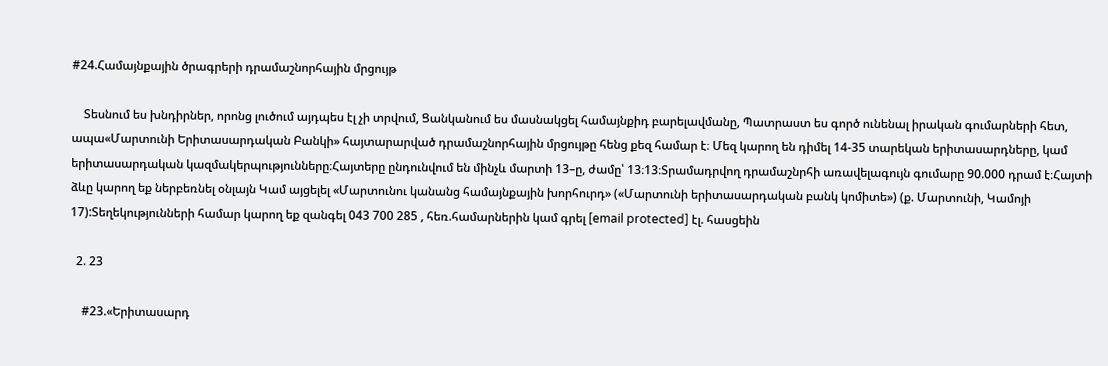#24.Համայնքային ծրագրերի դրամաշնորհային մրցույթ

    Տեսնում ես խնդիրներ, որոնց լուծում այդպես էլ չի տրվում, Ցանկանում ես մասնակցել համայնքիդ բարելավմանը, Պատրաստ ես գործ ունենալ իրական գումարների հետ, ապա«Մարտունի Երիտասարդական Բանկի» հայտարարված դրամաշնորհային մրցույթը հենց քեզ համար է։ Մեզ կարող են դիմել 14-35 տարեկան երիտասարդները, կամ երիտասարդական կազմակերպությունները։Հայտերը ընդունվում են մինչև մարտի 13–ը, ժամը՝ 13։13։Տրամադրվող դրամաշնրհի առավելագույն գումարը 90.000 դրամ է։Հայտի ձևը կարող եք ներբեռնել օնլայն Կամ այցելել «Մարտունու կանանց համայնքային խորհուրդ» («Մարտունի երիտասարդական բանկ կոմիտե») (ք. Մարտունի, Կամոյի 17):Տեղեկությունների համար կարող եք զանգել 043 700 285 , հեռ.համարներին կամ գրել [email protected] էլ. հասցեին

  2. 23

    #23.«Երիտասարդ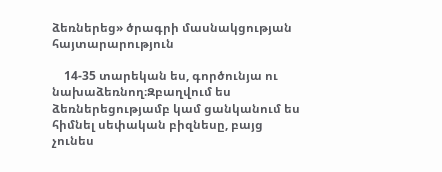ձեռներեց» ծրագրի մասնակցության հայտարարություն

    14-35 տարեկան ես, գործունյա ու նախաձեռնող։Զբաղվում ես ձեռներեցությամբ կամ ցանկանում ես հիմնել սեփական բիզնեսը, բայց չունես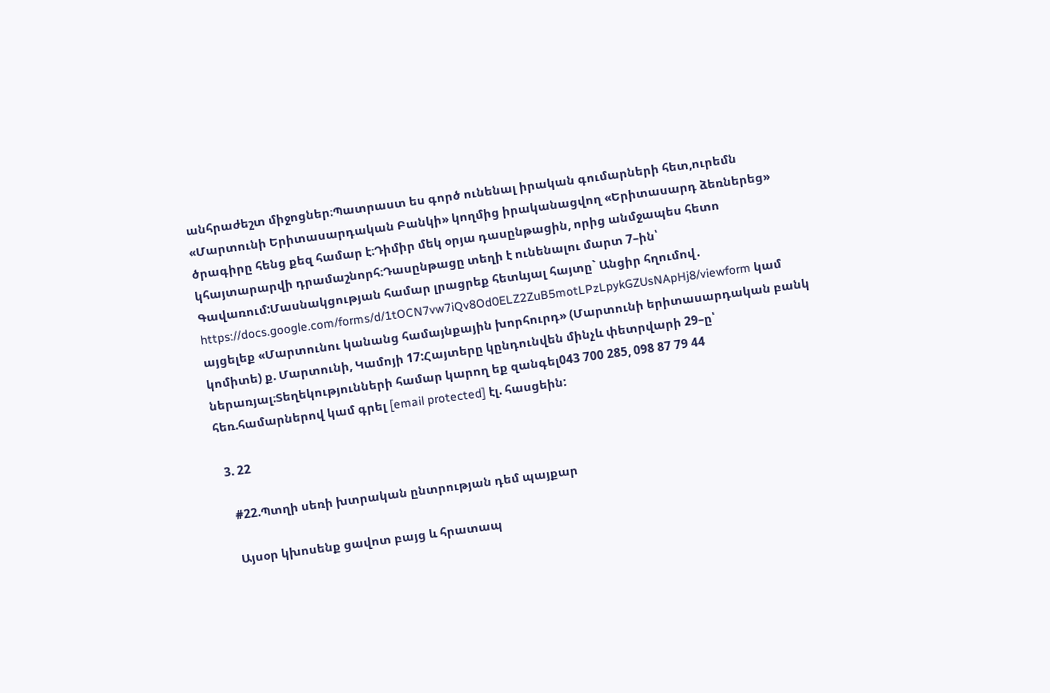անհրաժեշտ միջոցներ։Պատրաստ ես գործ ունենալ իրական գումարների հետ,ուրեմն «Մարտունի Երիտասարդական Բանկի» կողմից իրականացվող «Երիտասարդ ձեռներեց» ծրագիրը հենց քեզ համար է։Դիմիր մեկ օրյա դասընթացին, որից անմջապես հետո կհայտարարվի դրամաշնորհ։Դասընթացը տեղի է ունենալու մարտ 7–ին՝ Գավառում:Մասնակցության համար լրացրեք հետևյալ հայտը` Անցիր հղումով․ https://docs.google.com/forms/d/1tOCN7vw7iQv8Od0ELZ2ZuB5motLPzLpykGZUsNApHj8/viewform կամ այցելեք «Մարտունու կանանց համայնքային խորհուրդ» (Մարտունի երիտասարդական բանկ կոմիտե) ք. Մարտունի, Կամոյի 17:Հայտերը կընդունվեն մինչև փետրվարի 29–ը՝ ներառյալ։Տեղեկությունների համար կարող եք զանգել043 700 285, 098 87 79 44 հեռ.համարներով կամ գրել [email protected] էլ. հասցեին:

  3. 22

    #22.Պտղի սեռի խտրական ընտրության դեմ պայքար

    Այսօր կխոսենք ցավոտ բայց և հրատապ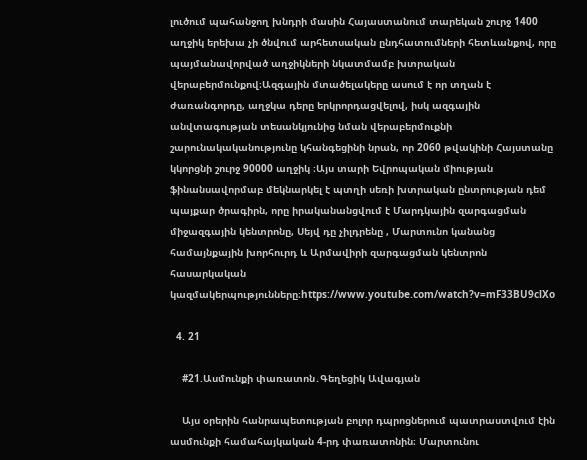լուծում պահանջող խնդրի մասին Հայաստանում տարեկան շուրջ 1400 աղջիկ երեխա չի ծնվում արհետսական ընդհատումների հետևանքով, որը պայմանավորված աղջիկների նկատմամբ խտրական վերաբերմունքով։Ազգային մտածելակերը ասում է որ տղան է ժառանգորդը, աղջկա դերը երկրորդացվելով, իսկ ազգային անվտագության տեսանկյունից նման վերաբերմուքնի շարունակականությունը կհանգեցինի նրան, որ 2060 թվակինի Հայստանը կկորցնի շուրջ 90000 աղջիկ ։Այս տարի Եվրոպական միության ֆինանսավորմաբ մեկնարկել է պտղի սեռի խտրական ընտրության դեմ պայքար ծրագիրն, որը իրականանցվում է Մարդկային զարգացման միջազգային կենտրոնը, Սեյվ դը չիլդրենը , Մարտունո կանանց համայնքային խորհուրդ և Արմավիրի զարգացման կենտրոն հասարկական կազմակերպությունները։https://www.youtube.com/watch?v=mF33BU9clXo

  4. 21

    #21.Ասմունքի փառատոն․Գեղեցիկ Ավագյան

    Այս օրերին հանրապետության բոլոր դպրոցներում պատրաստվում էին ասմունքի համահայկական 4-րդ փառատոնին։ Մարտունու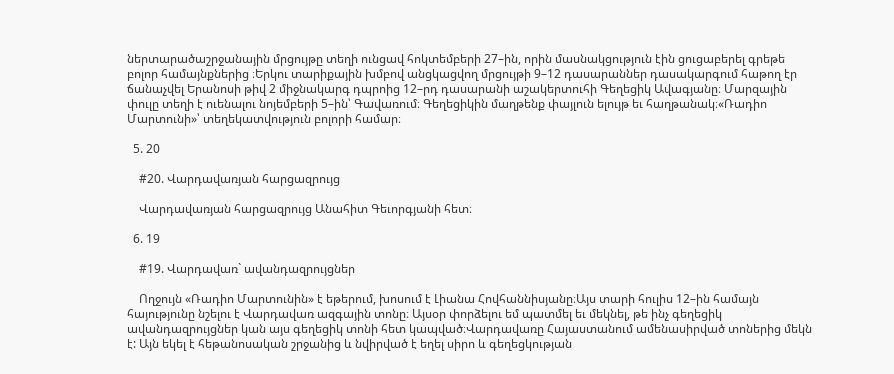ներտարածաշրջանային մրցույթը տեղի ունցավ հոկտեմբերի 27–ին, որին մասնակցություն էին ցուցաբերել գրեթե բոլոր համայնքներից ։Երկու տարիքային խմբով անցկացվող մրցույթի 9–12 դասարաններ դասակարգում հաթող էր ճանաչվել Երանոսի թիվ 2 միջնակարգ դպրոից 12–րդ դասարանի աշակերտուհի Գեղեցիկ Ավագյանը։ Մարզային փուլը տեղի է ուենալու նոյեմբերի 5–ին՝ Գավառում։ Գեղեցիկին մաղթենք փայլուն ելույթ եւ հաղթանակ։«Ռադիո Մարտունի»՝ տեղեկատվություն բոլորի համար։

  5. 20

    #20. Վարդավառյան հարցազրույց

    Վարդավառյան հարցազրույց Անահիտ Գեւորգյանի հետ։

  6. 19

    #19. Վարդավառ` ավանդազրույցներ

    Ողջույն «Ռադիո Մարտունին» է եթերում, խոսում է Լիանա Հովհաննիսյանը։Այս տարի հուլիս 12–ին համայն հայությունը նշելու է Վարդավառ ազգային տոնը։ Այսօր փորձելու եմ պատմել եւ մեկնել, թե ինչ գեղեցիկ ավանդազրույցներ կան այս գեղեցիկ տոնի հետ կապված։Վարդավառը Հայաստանում ամենասիրված տոներից մեկն է: Այն եկել է հեթանոսական շրջանից և նվիրված է եղել սիրո և գեղեցկության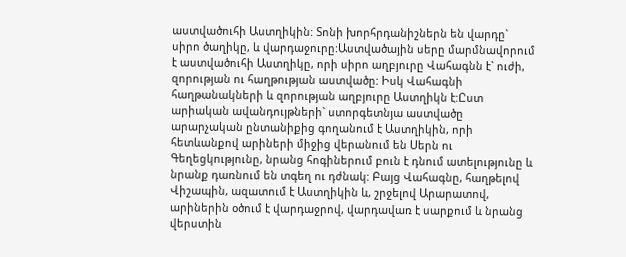աստվածուհի Աստղիկին: Տոնի խորհրդանիշներն են վարդը` սիրո ծաղիկը, և վարդաջուրը:Աստվածային սերը մարմնավորում է աստվածուհի Աստղիկը, որի սիրո աղբյուրը Վահագնն է` ուժի, զորության ու հաղթության աստվածը: Իսկ Վահագնի հաղթանակների և զորության աղբյուրը Աստղիկն է:Ըստ արիական ավանդույթների` ստորգետնյա աստվածը արարչական ընտանիքից գողանում է Աստղիկին, որի հետևանքով արիների միջից վերանում են Սերն ու Գեղեցկությունը, նրանց հոգիներում բուն է դնում ատելությունը և նրանք դառնում են տգեղ ու դժնակ: Բայց Վահագնը, հաղթելով Վիշապին, ազատում է Աստղիկին և, շրջելով Արարատով, արիներին օծում է վարդաջրով, վարդավառ է սարքում և նրանց վերստին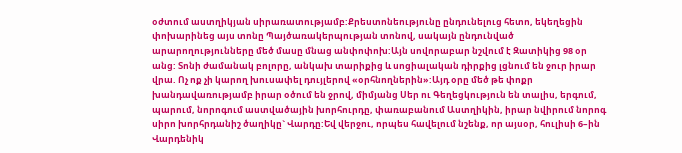օժտում աստղիկյան սիրառատությամբ:Քրեստոնեությունը ընդունելուց հետո, եկեղեցին փոխարինեց այս տոնը Պայծառակերպության տոնով, սակայն ընդունված արարողությունները մեծ մասը մնաց անփոփոխ:Այն սովորաբար նշվում է Զատիկից 98 օր անց: Տոնի ժամանակ բոլորը, անկախ տարիքից և սոցիալական դիրքից լցնում են ջուր իրար վրա. Ոչ ոք չի կարող խուսափել դույլերով «օրհնողներին»:Այդ օրը մեծ թե փոքր խանդավառությամբ իրար օծում են ջրով, միմյանց Սեր ու Գեղեցկություն են տալիս, երգում, պարում, նորոգում աստվածային խորհուրդը, փառաբանում Աստղիկին, իրար նվիրում նորոգ սիրո խորհրդանիշ ծաղիկը` Վարդը:Եվ վերջու, որպես հավելում նշենք, որ այսօր, հուլիսի 6–ին Վարդենիկ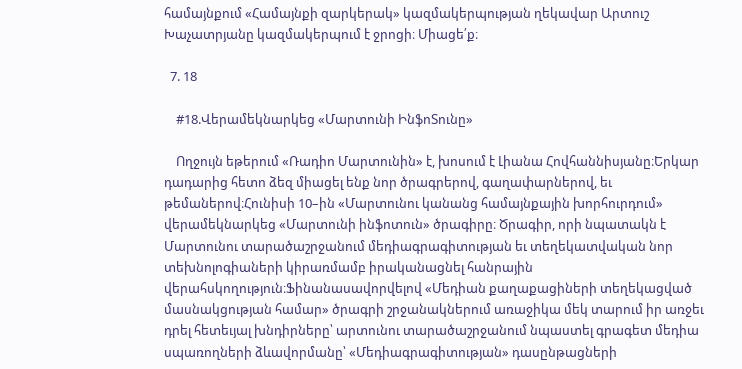համայնքում «Համայնքի զարկերակ» կազմակերպության ղեկավար Արտուշ Խաչատրյանը կազմակերպում է ջրոցի։ Միացե՛ք։

  7. 18

    #18.Վերամեկնարկեց «Մարտունի ԻնֆոՏունը»

    Ողջույն եթերում «Ռադիո Մարտունին» է, խոսում է Լիանա Հովհաննիսյանը։Երկար դադարից հետո ձեզ միացել ենք նոր ծրագրերով, գաղափարներով, եւ թեմաներով։Հունիսի 10–ին «Մարտունու կանանց համայնքային խորհուրդում» վերամեկնարկեց «Մարտունի ինֆոտուն» ծրագիրը։ Ծրագիր, որի նպատակն է Մարտունու տարածաշրջանում մեդիագրագիտության եւ տեղեկատվական նոր տեխնոլոգիաների կիրառմամբ իրականացնել հանրային վերահսկողություն։Ֆինանասավորվելով «Մեդիան քաղաքացիների տեղեկացված մասնակցության համար» ծրագրի շրջանակներում առաջիկա մեկ տարում իր առջեւ դրել հետեւյալ խնդիրները՝ արտունու տարածաշրջանում նպաստել գրագետ մեդիա սպառողների ձևավորմանը՝ «Մեդիագրագիտության» դասընթացների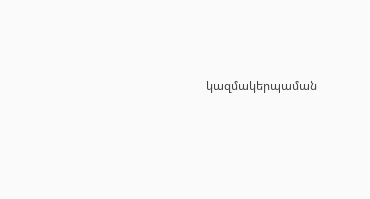կազմակերպաման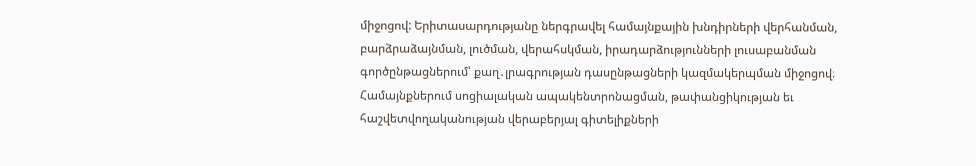միջոցով: Երիտասարդությանը ներգրավել համայնքային խնդիրների վերհանման, բարձրաձայնման, լուծման, վերահսկման, իրադարձությունների լուսաբանման գործընթացներում՝ քաղ․լրագրության դասընթացների կազմակերպման միջոցով։ Համայնքներում սոցիալական ապակենտրոնացման, թափանցիկության եւ հաշվետվողականության վերաբերյալ գիտելիքների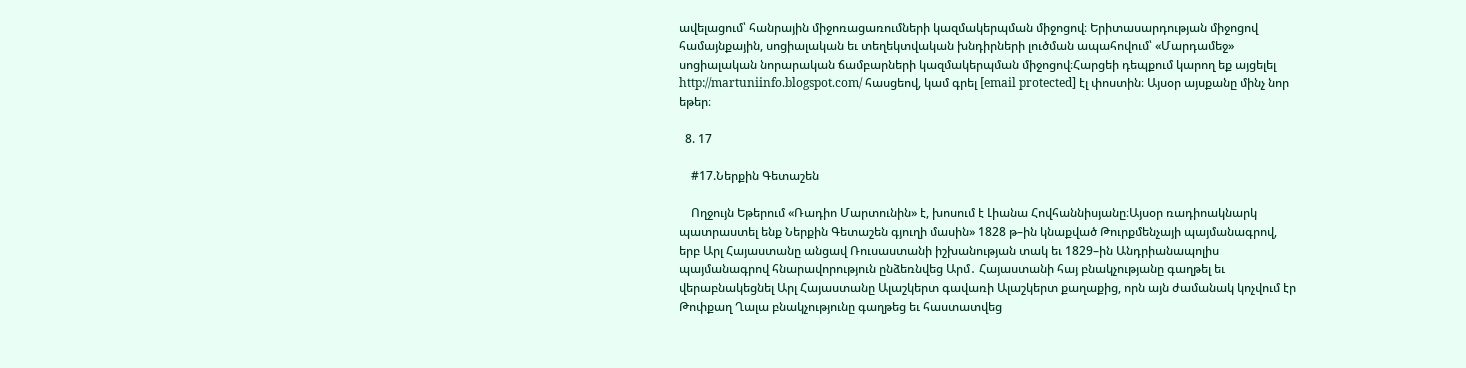ավելացում՝ հանրային միջոռացառումների կազմակերպման միջոցով։ Երիտասարդության միջոցով համայնքային, սոցիալական եւ տեղեկտվական խնդիրների լուծման ապահովում՝ «Մարդամեջ» սոցիալական նորարական ճամբարների կազմակերպման միջոցով։Հարցեի դեպքում կարող եք այցելել http://martuniinfo.blogspot.com/ հասցեով, կամ գրել [email protected] էլ փոստին։ Այսօր այսքանը մինչ նոր եթեր։

  8. 17

    #17.Ներքին Գետաշեն

    Ողջույն Եթերում «Ռադիո Մարտունին» է, խոսում է Լիանա Հովհաննիսյանը։Այսօր ռադիոակնարկ պատրաստել ենք Ներքին Գետաշեն գյուղի մասին» 1828 թ–ին կնաքված Թուրքմենչայի պայմանագրով, երբ Արլ Հայաստանը անցավ Ռուսաստանի իշխանության տակ եւ 1829–ին Անդրիանապոլիս պայմանագրով հնարավորություն ընձեռնվեց Արմ․ Հայաստանի հայ բնակչությանը գաղթել եւ վերաբնակեցնել Արլ Հայաստանը Ալաշկերտ գավառի Ալաշկերտ քաղաքից, որն այն ժամանակ կոչվում էր Թոփքաղ Ղալա բնակչությունը գաղթեց եւ հաստատվեց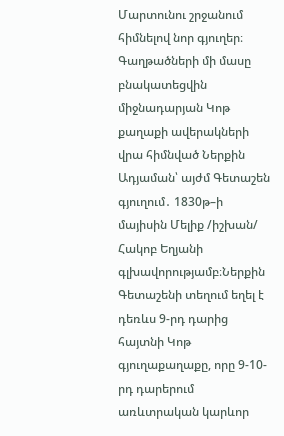Մարտունու շրջանում հիմնելով նոր գյուղեր։ Գաղթածների մի մասը բնակատեցվին միջնադարյան Կոթ քաղաքի ավերակների վրա հիմնված Ներքին Ադյաման՝ այժմ Գետաշեն գյուղում․ 1830թ–ի մայիսին Մելիք /իշխան/ Հակոբ Եղյանի գլխավորությամբ։Ներքին Գետաշենի տեղում եղել է դեռևս 9-րդ դարից հայտնի Կոթ գյուղաքաղաքը, որը 9-10-րդ դարերում առևտրական կարևոր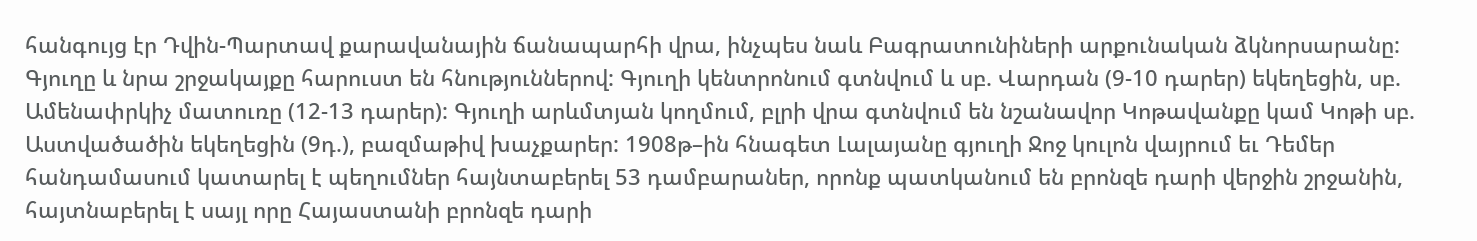հանգույց էր Դվին-Պարտավ քարավանային ճանապարհի վրա, ինչպես նաև Բագրատունիների արքունական ձկնորսարանը: Գյուղը և նրա շրջակայքը հարուստ են հնություններով: Գյուղի կենտրոնում գտնվում և սբ. Վարդան (9-10 դարեր) եկեղեցին, սբ. Ամենափրկիչ մատուռը (12-13 դարեր): Գյուղի արևմտյան կողմում, բլրի վրա գտնվում են նշանավոր Կոթավանքը կամ Կոթի սբ. Աստվածածին եկեղեցին (9դ.), բազմաթիվ խաչքարեր: 1908թ–ին հնագետ Լալայանը գյուղի Ջոջ կուլոն վայրում եւ Դեմեր հանդամասում կատարել է պեղումներ հայնտաբերել 53 դամբարաներ, որոնք պատկանում են բրոնզե դարի վերջին շրջանին, հայտնաբերել է սայլ որը Հայաստանի բրոնզե դարի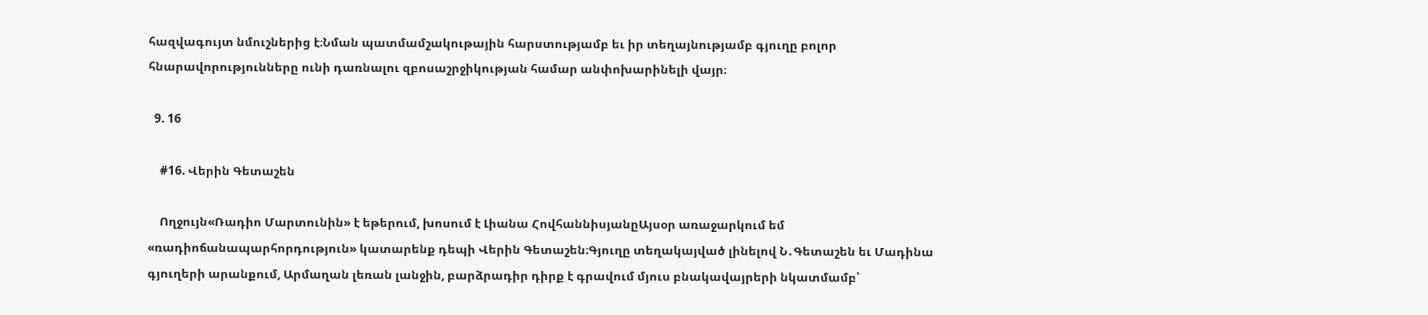հազվագույտ նմուշներից է։Նման պատմամշակութային հարստությամբ եւ իր տեղայնությամբ գյուղը բոլոր հնարավորությունները ունի դառնալու զբոսաշրջիկության համար անփոխարինելի վայր։

  9. 16

    #16. Վերին Գետաշեն

    Ողջույն«Ռադիո Մարտունին» է եթերում, խոսում է Լիանա ՀովհաննիսյանըԱյսօր առաջարկում եմ «ռադիոճանապարհորդություն» կատարենք դեպի Վերին Գետաշեն։Գյուղը տեղակայված լինելով Ն․Գետաշեն եւ Մադինա գյուղերի արանքում, Արմաղան լեռան լանջին, բարձրադիր դիրք է գրավում մյուս բնակավայրերի նկատմամբ՝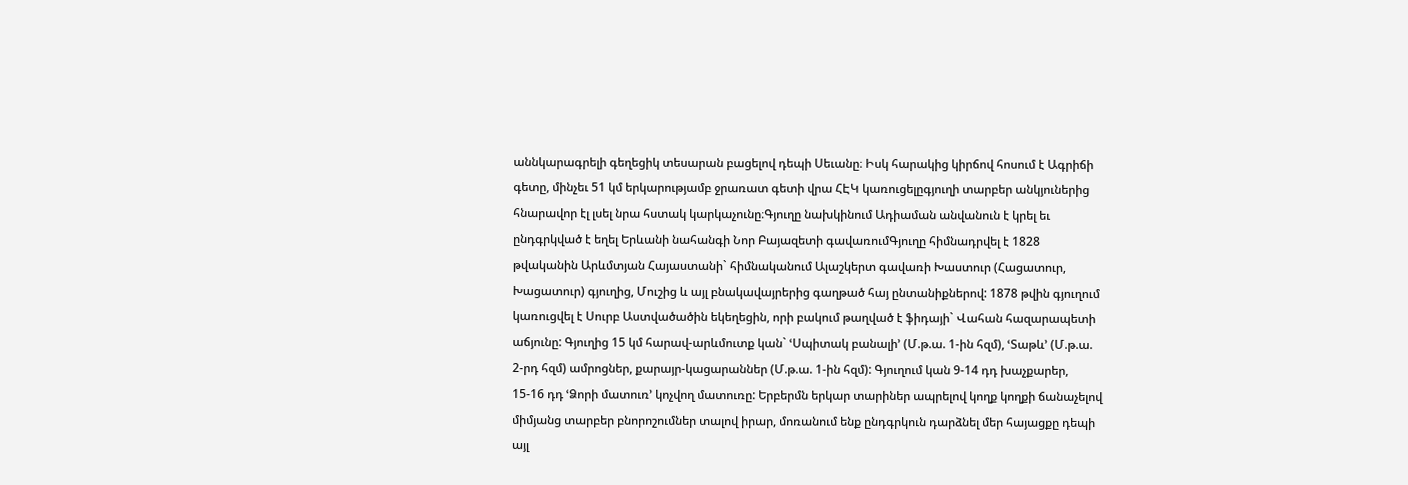աննկարագրելի գեղեցիկ տեսարան բացելով դեպի Սեւանը։ Իսկ հարակից կիրճով հոսում է Ագրիճի գետը, մինչեւ 51 կմ երկարությամբ ջրառատ գետի վրա ՀԷԿ կառուցելըգյուղի տարբեր անկյուներից հնարավոր էլ լսել նրա հստակ կարկաչունը։Գյուղը նախկինում Ադիաման անվանուն է կրել եւ ընդգրկված է եղել Երևանի նահանգի Նոր Բայազետի գավառումԳյուղը հիմնադրվել է 1828 թվականին Արևմտյան Հայաստանի` հիմնականում Ալաշկերտ գավառի Խաստուր (Հացատուր, Խացատուր) գյուղից, Մուշից և այլ բնակավայրերից գաղթած հայ ընտանիքներով: 1878 թվին գյուղում կառուցվել է Սուրբ Աստվածածին եկեղեցին, որի բակում թաղված է ֆիդայի` Վահան հազարապետի աճյունը: Գյուղից 15 կմ հարավ-արևմուտք կան` ՙՍպիտակ բանալի՚ (Մ.թ.ա. 1-ին հզմ), ՙՏաթև՚ (Մ.թ.ա. 2-րդ հզմ) ամրոցներ, քարայր-կացարաններ (Մ.թ.ա. 1-ին հզմ): Գյուղում կան 9-14 դդ խաչքարեր, 15-16 դդ ՙՁորի մատուռ՚ կոչվող մատուռը: Երբերմն երկար տարիներ ապրելով կողք կողքի ճանաչելով միմյանց տարբեր բնորոշումներ տալով իրար, մոռանում ենք ընդգրկուն դարձնել մեր հայացքը դեպի այլ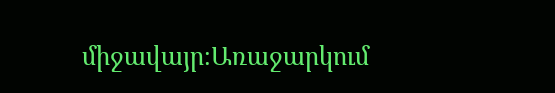միջավայր։Առաջարկում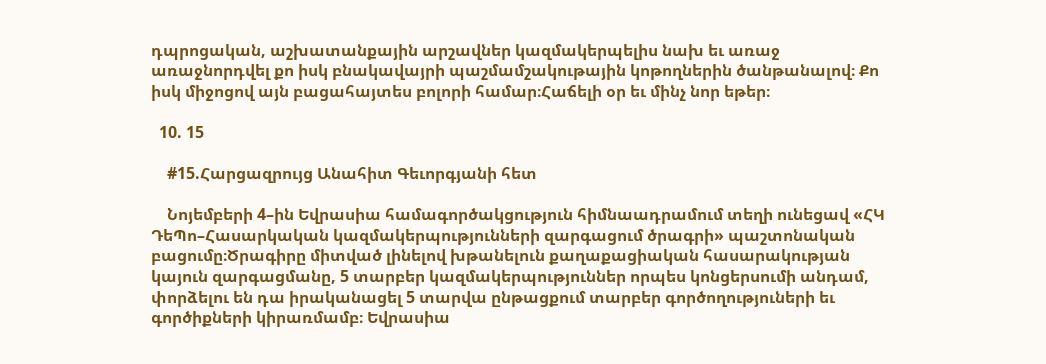դպրոցական, աշխատանքային արշավներ կազմակերպելիս նախ եւ առաջ առաջնորդվել քո իսկ բնակավայրի պաշմամշակութային կոթողներին ծանթանալով։ Քո իսկ միջոցով այն բացահայտես բոլորի համար։Հաճելի օր եւ մինչ նոր եթեր։

  10. 15

    #15.Հարցազրույց Անահիտ Գեւորգյանի հետ

    Նոյեմբերի 4–ին Եվրասիա համագործակցություն հիմնաադրամում տեղի ունեցավ «ՀԿ ԴեՊո–Հասարկական կազմակերպությունների զարգացում ծրագրի» պաշտոնական բացումը։Ծրագիրը միտված լինելով խթանելուն քաղաքացիական հասարակության կայուն զարգացմանը, 5 տարբեր կազմակերպություններ որպես կոնցերսումի անդամ, փորձելու են դա իրականացել 5 տարվա ընթացքում տարբեր գործողություների եւ գործիքների կիրառմամբ։ Եվրասիա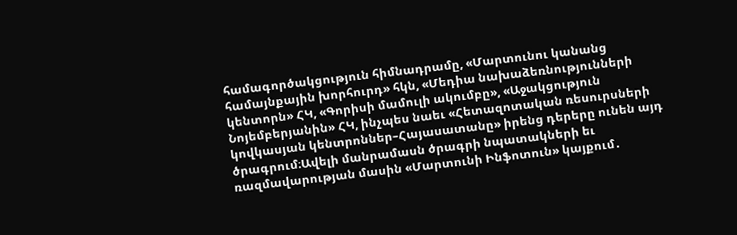համագործակցություն հիմնադրամը, «Մարտունու կանանց համայնքային խորհուրդ» հկն, «Մեդիա նախաձեռնությունների կենտորն» ՀԿ, «Գորիսի մամուլի ակումբը», «Աջակցություն Նոյեմբերյանին» ՀԿ, ինչպես նաեւ «Հետազոտական ռեսուրսների կովկասյան կենտրոններ–Հայասատանը» իրենց դերերը ունեն այդ ծրագրում։Ավելի մանրամասն ծրագրի նպատակների եւ ռազմավարության մասին «Մարտունի Ինֆոտուն» կայքում․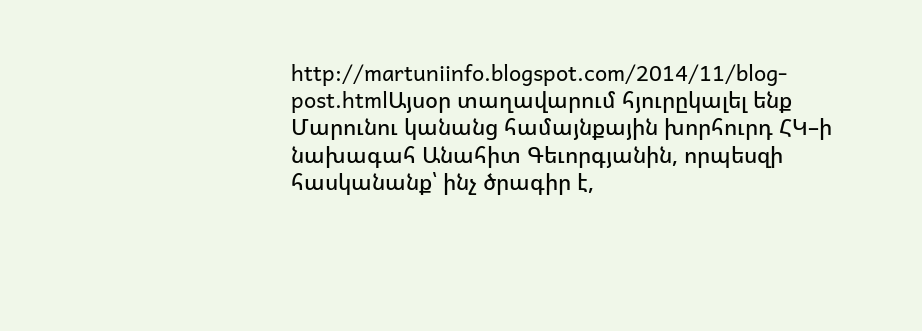http://martuniinfo.blogspot.com/2014/11/blog-post.htmlԱյսօր տաղավարում հյուրըկալել ենք Մարունու կանանց համայնքային խորհուրդ ՀԿ–ի նախագահ Անահիտ Գեւորգյանին, որպեսզի հասկանանք՝ ինչ ծրագիր է,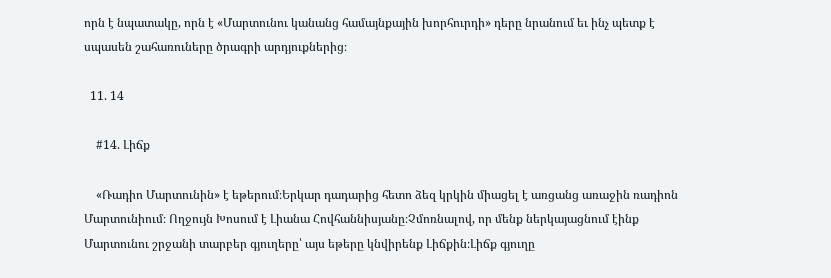որն է նպատակը, որն է «Մարտունու կանանց համայնքային խորհուրդի» դերը նրանում եւ ինչ պետք է սպասեն շահառուները ծրագրի արդյուքներից։

  11. 14

    #14. Լիճք

    «Ռադիո Մարտունին» է եթերում։Երկար դադարից հետո ձեզ կրկին միացել է առցանց առաջին ռադիոն Մարտունիում։ Ողջույն Խոսում է Լիանա Հովհաննիսյանը։Չմոռնալով, որ մենք ներկայացնում էինք Մարտունու շրջանի տարբեր գյուղերը՝ այս եթերը կնվիրենք Լիճքին։Լիճք գյուղը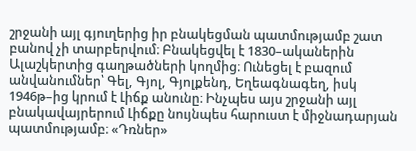շրջանի այլ գյուղերից իր բնակեցման պատմությամբ շատ բանով չի տարբերվում։ Բնակեցվել է 1830–ականերին Ալաշկերտից գաղթածների կողմից։ Ունեցել է բազում անվանումներ՝ Գել, Գյոլ, Գյոլքենդ, Եղեագնագեղ, իսկ 1946թ–ից կրում է Լիճք անունը։ Ինչպես այս շրջանի այլ բնակավայրերում Լիճքը նույնպես հարուստ է միջնադարյան պատմությամբ։ «Դռներ»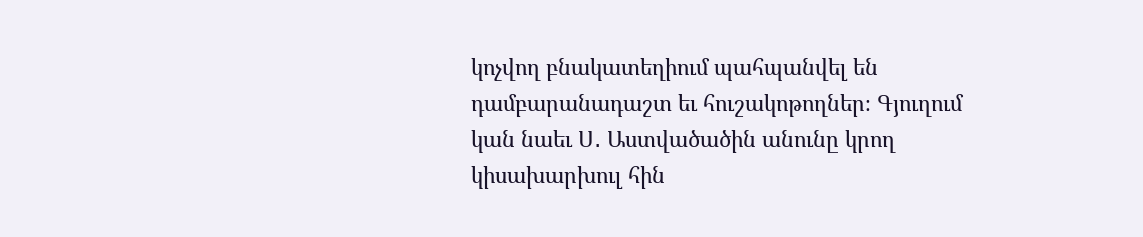կոչվող բնակատեղիում պահպանվել են դամբարանադաշտ եւ հուշակոթողներ։ Գյուղում կան նաեւ Ս․ Աստվածածին անունը կրող կիսախարխուլ հին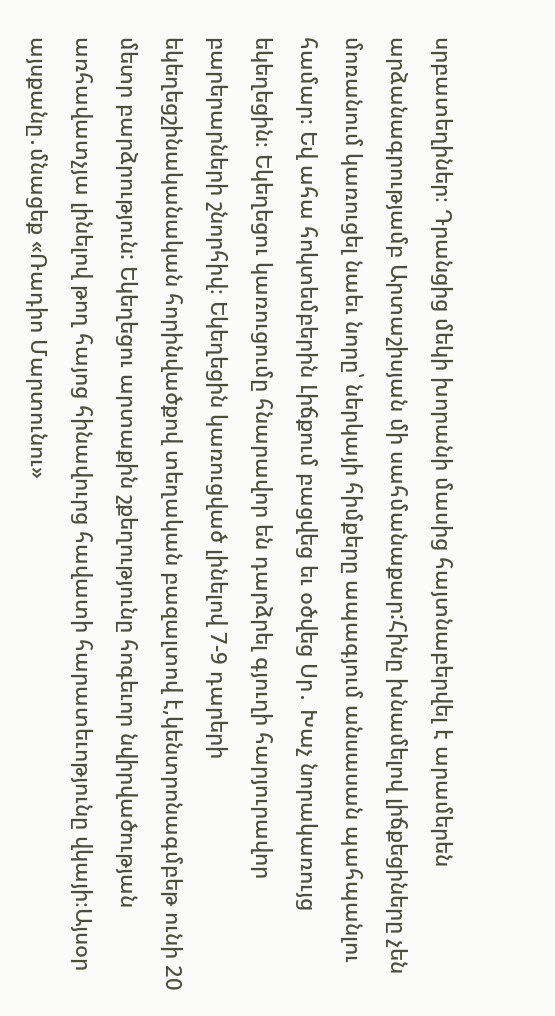սրբատեղիներ։ Դրանցից մեկի խորանի մասից հայտնաբերվել է արամերեն արձանագրությամբ Արտաշիսյան մի սահմանաքար:Հինը խնամելով լիճքեցիները չեն մոռանում կառուցել նաեւ նորը՝ ներկայի հիմքերը ապագյում անսասան պահպանլու համար։ Եվ ահա հոկտեմբերին Լիճքում բացվեց եւ օծվեց Սր․ Խաչ նորակառույց եկեղեցին։ Եկեղեցու կառուցումը հնարավոր են դարձրել գյուղի հարյուրավոր բարերարների շնորհիվ։ Եկեղեցին կառուցված լինելով 7-9 դարերի եկեղեցշինականական հորինվածքով տեղական բազալտով է,կենտրոնագմբեթ ունի 20 մետր բարձրություն: Եկեղեցու արտաքին շքեղությունը հոգեւոր նվիրվածության առհավատչյա լինելով թող հայոց հինավուրց հավատի հարատեւոթյունը վկայի։Այսօր այսքանը․մնացեք «Ռադիո Մարտունու»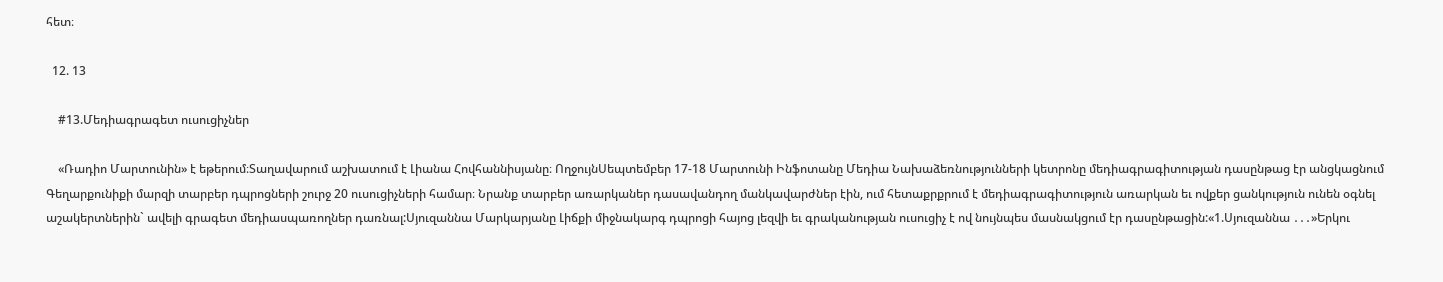հետ։

  12. 13

    #13.Մեդիագրագետ ուսուցիչներ

    «Ռադիո Մարտունին» է եթերում։Տաղավարում աշխատում է Լիանա Հովհաննիսյանը։ ՈղջույնՍեպտեմբեր 17-18 Մարտունի Ինֆոտանը Մեդիա Նախաձեռնությունների կետրոնը մեդիագրագիտության դասընթաց էր անցկացնում Գեղարքունիքի մարզի տարբեր դպրոցների շուրջ 20 ուսուցիչների համար։ Նրանք տարբեր առարկաներ դասավանդող մանկավարժներ էին, ում հետաքրքրում է մեդիագրագիտություն առարկան եւ ովքեր ցանկություն ունեն օգնել աշակերտներին` ավելի գրագետ մեդիասպառողներ դառնալ:Սյուզաննա Մարկարյանը Լիճքի միջնակարգ դպրոցի հայոց լեզվի եւ գրականության ուսուցիչ է ով նույնպես մասնակցում էր դասընթացին:«1.Սյուզաննա ․․․»Երկու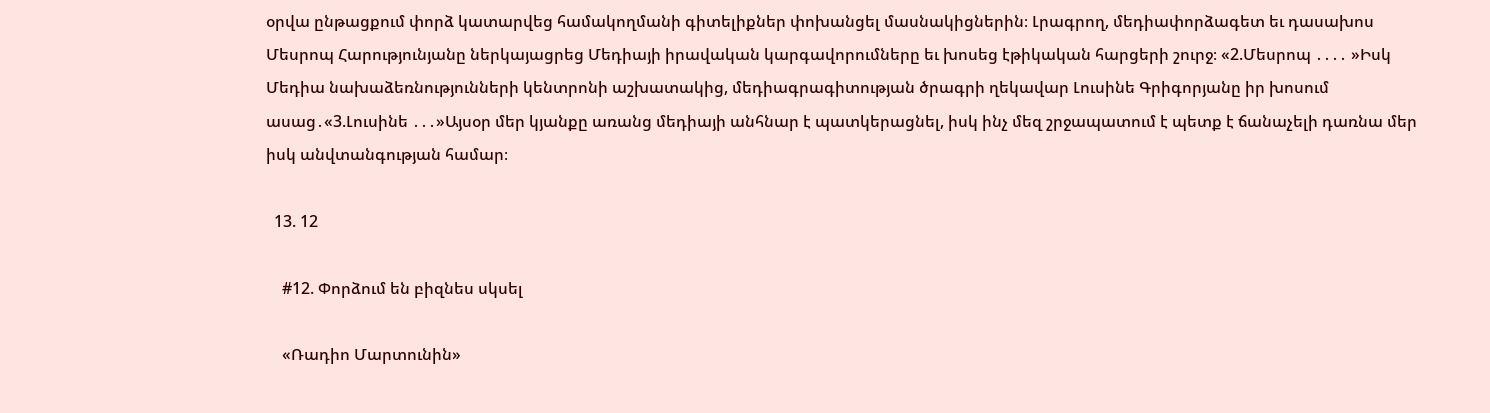օրվա ընթացքում փորձ կատարվեց համակողմանի գիտելիքներ փոխանցել մասնակիցներին։ Լրագրող, մեդիափորձագետ եւ դասախոս Մեսրոպ Հարությունյանը ներկայացրեց Մեդիայի իրավական կարգավորումները եւ խոսեց էթիկական հարցերի շուրջ։ «2.Մեսրոպ ․․․․ »Իսկ Մեդիա նախաձեռնությունների կենտրոնի աշխատակից, մեդիագրագիտության ծրագրի ղեկավար Լուսինե Գրիգորյանը իր խոսում ասաց․«3.Լուսինե ․․․»Այսօր մեր կյանքը առանց մեդիայի անհնար է պատկերացնել, իսկ ինչ մեզ շրջապատում է պետք է ճանաչելի դառնա մեր իսկ անվտանգության համար։

  13. 12

    #12. Փորձում են բիզնես սկսել

    «Ռադիո Մարտունին»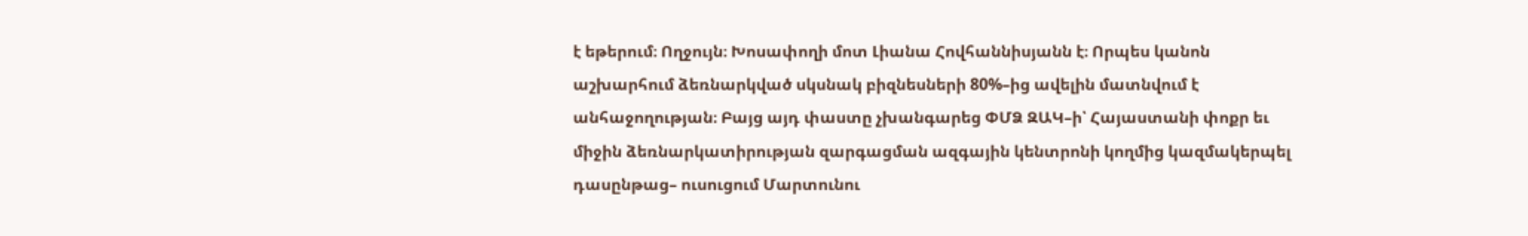է եթերում։ Ողջույն։ Խոսափողի մոտ Լիանա Հովհաննիսյանն է։ Որպես կանոն աշխարհում ձեռնարկված սկսնակ բիզնեսների 80%–ից ավելին մատնվում է անհաջողության։ Բայց այդ փաստը չխանգարեց ՓՄՁ ԶԱԿ–ի՝ Հայաստանի փոքր եւ միջին ձեռնարկատիրության զարգացման ազգային կենտրոնի կողմից կազմակերպել դասընթաց– ուսուցում Մարտունու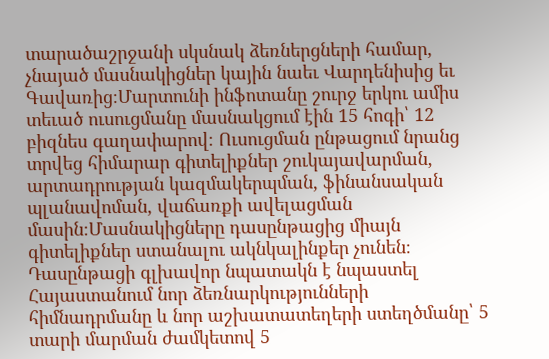տարածաշրջանի սկսնակ ձեռներցների համար, չնայած մասնակիցներ կային նաեւ Վարդենիսից եւ Գավառից։Մարտունի ինֆոտանը շուրջ երկու ամիս տեւած ուսուցմանը մասնակցում էին 15 հոգի՝ 12 բիզնես գաղափարով։ Ուսուցման ընթացում նրանց տրվեց հիմարար գիտելիքներ շուկայավարման, արտադրության կազմակերպման, ֆինանսական պլանավոման, վաճառքի ավելացման մասին։Մասնակիցները դասընթացից միայն գիտելիքներ ստանալու ակնկալինքեր չունեն։ Դասընթացի գլխավոր նպատակն է նպաստել Հայաստանում նոր ձեռնարկությունների հիմնադրմանը և նոր աշխատատեղերի ստեղծմանը՝ 5 տարի մարման ժամկետով 5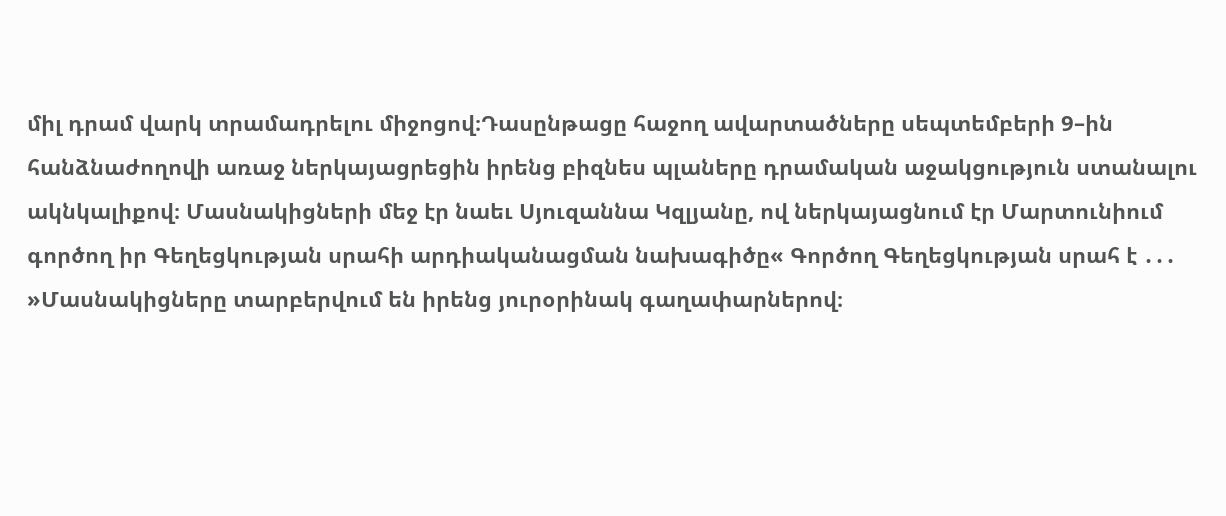միլ դրամ վարկ տրամադրելու միջոցով։Դասընթացը հաջող ավարտածները սեպտեմբերի 9–ին հանձնաժողովի առաջ ներկայացրեցին իրենց բիզնես պլաները դրամական աջակցություն ստանալու ակնկալիքով։ Մասնակիցների մեջ էր նաեւ Սյուզաննա Կզլյանը, ով ներկայացնում էր Մարտունիում գործող իր Գեղեցկության սրահի արդիականացման նախագիծը« Գործող Գեղեցկության սրահ է ․․․ »Մասնակիցները տարբերվում են իրենց յուրօրինակ գաղափարներով։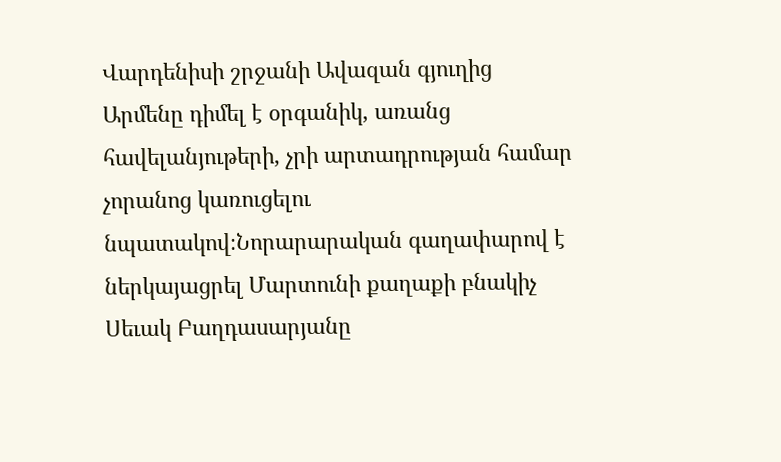Վարդենիսի շրջանի Ավազան գյուղից Արմենը դիմել է օրգանիկ, առանց հավելանյութերի, չրի արտադրության համար չորանոց կառուցելու նպատակով։Նորարարական գաղափարով է ներկայացրել Մարտունի քաղաքի բնակիչ Սեւակ Բաղդասարյանը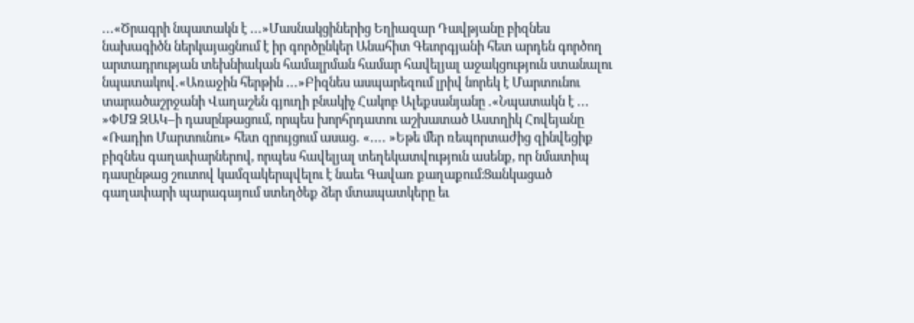․․․«Ծրագրի նպատակն է ․․․»Մասնակցիներից Եղիազար Դավթյանը բիզնես նախագիծն ներկայացնում է իր գործընկեր Անահիտ Գեւորգյանի հետ արդեն գործող արտադրության տեխնիական համալրման համար հավելյալ աջակցություն ստանալու նպատակով․«Առաջին հերթին ․․․»Բիզնես ասպարեզում լրիվ նորեկ է Մարտունու տարածաշրջանի Վաղաշեն գյուղի բնակիչ Հակոբ Ալեքսանյանը ․«Նպատակն է ․․․ »ՓՄՁ ԶԱԿ–ի դասընթացում, որպես խորհրդատու աշխատած Աստղիկ Հովեյանը «Ռադիո Մարտունու» հետ զրույցում ասաց․ «․․․․ »Եթե մեր ռեպորտաժից զինվեցիք բիզնես գաղափարներով, որպես հավելյալ տեղեկատվություն ասենք, որ նմատիպ դասընթաց շուտով կամզակերպվելու է նաեւ Գավառ քաղաքում։Ցանկացած գաղափարի պարագայում ստեղծեք ձեր մտապատկերը եւ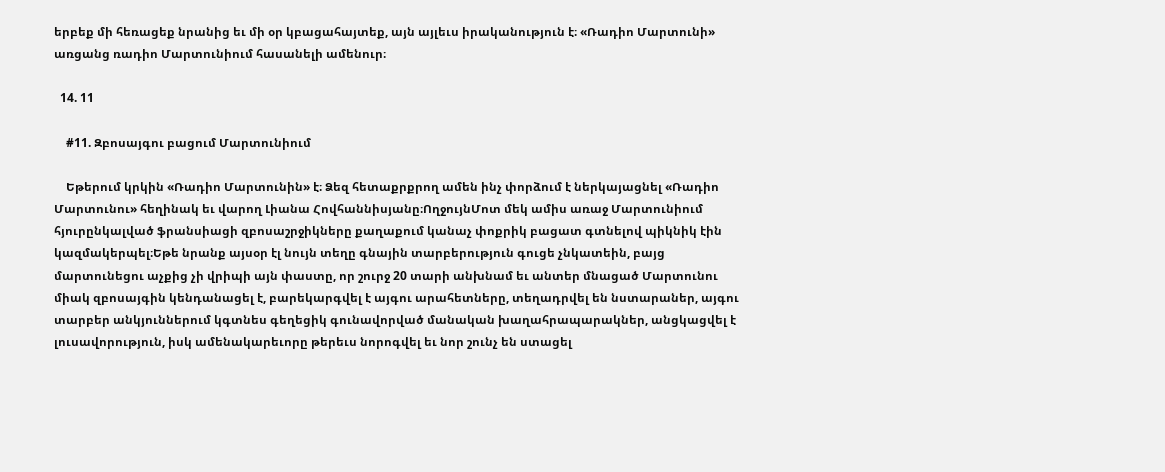երբեք մի հեռացեք նրանից եւ մի օր կբացահայտեք, այն այլեւս իրականություն է։ «Ռադիո Մարտունի» առցանց ռադիո Մարտունիում հասանելի ամենուր։

  14. 11

    #11. Զբոսայգու բացում Մարտունիում

    Եթերում կրկին «Ռադիո Մարտունին» է։ Ձեզ հետաքրքրող ամեն ինչ փորձում է ներկայացնել «Ռադիո Մարտունու» հեղինակ եւ վարող Լիանա Հովհաննիսյանը։ՈղջույնՄոտ մեկ ամիս առաջ Մարտունիում հյուրընկալված ֆրանսիացի զբոսաշրջիկները քաղաքում կանաչ փոքրիկ բացատ գտնելով պիկնիկ էին կազմակերպել։Եթե նրանք այսօր էլ նույն տեղը գնային տարբերություն գուցե չնկատեին, բայց մարտունեցու աչքից չի վրիպի այն փաստը, որ շուրջ 20 տարի անխնամ եւ անտեր մնացած Մարտունու միակ զբոսայգին կենդանացել է, բարեկարգվել է այգու արահետները, տեղադրվել են նստարաներ, այգու տարբեր անկյուններում կգտնես գեղեցիկ գունավորված մանական խաղահրապարակներ, անցկացվել է լուսավորություն, իսկ ամենակարեւորը թերեւս նորոգվել եւ նոր շունչ են ստացել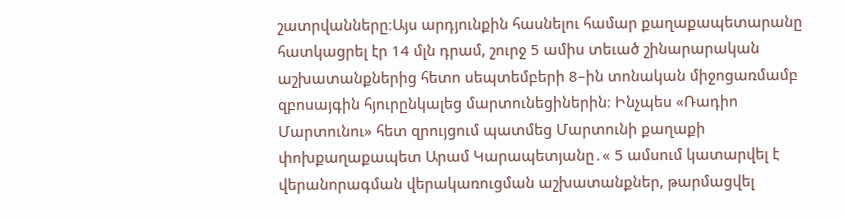շատրվանները։Այս արդյունքին հասնելու համար քաղաքապետարանը հատկացրել էր 14 մլն դրամ, շուրջ 5 ամիս տեւած շինարարական աշխատանքներից հետո սեպտեմբերի 8–ին տոնական միջոցառմամբ զբոսայգին հյուրընկալեց մարտունեցիներին։ Ինչպես «Ռադիո Մարտունու» հետ զրույցում պատմեց Մարտունի քաղաքի փոխքաղաքապետ Արամ Կարապետյանը․« 5 ամսում կատարվել է վերանորագման վերակառուցման աշխատանքներ, թարմացվել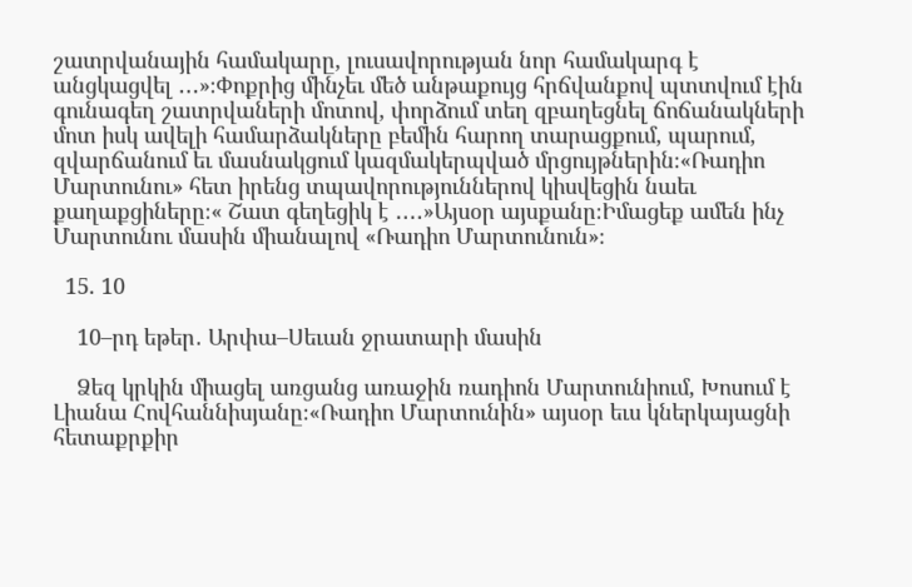շատրվանային համակարը, լուսավորության նոր համակարգ է անցկացվել ․․․»։Փոքրից մինչեւ մեծ անթաքույց հրճվանքով պտտվում էին գունագեղ շատրվաների մոտով, փորձում տեղ զբաղեցնել ճոճանակների մոտ իսկ ավելի համարձակները բեմին հարող տարացքում, պարում, զվարճանում եւ մասնակցում կազմակերպված մրցույթներին։«Ռադիո Մարտունու» հետ իրենց տպավորություններով կիսվեցին նաեւ քաղաքցիները։« Շատ գեղեցիկ է ․․․․»Այսօր այսքանը։Իմացեք ամեն ինչ Մարտունու մասին միանալով «Ռադիո Մարտունուն»։

  15. 10

    10–րդ եթեր․ Արփա–Սեւան ջրատարի մասին

    Ձեզ կրկին միացել առցանց առաջին ռադիոն Մարտունիում, Խոսում է Լիանա Հովհաննիսյանը։«Ռադիո Մարտունին» այսօր եւս կներկայացնի հետաքրքիր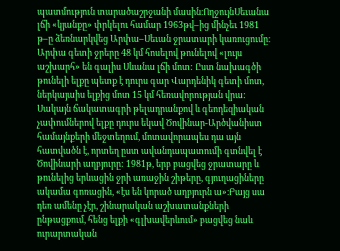պատմություն տարածաշրջանի մասին։ՈղջույնՍեւանա լճի «կյանքը» փրկելու համար 1963թվ–ից մինչեւ 1981 թ–ը ձեռնարկվեց Արփա–Սեւան ջրատարի կառուցումը։ Արփա գետի ջրերը 48 կմ հոսելով թունելով «լույս աշխարհ» են գալիս Սևանա լճի մոտ: Ըստ նախագծի թունելի ելքը պետք է դուրս գար Վարդենիկ գետի մոտ, ներկայաիս ելքից մոտ 15 կմ հեռավորության վրա: Սակայն ճակատագրի թելադրանքով և գեոդեզիական չափումներով ելքը դուրս եկավ Ծովինար-Արծվանիստ համայնքերի մեջտեղում, մոտավորապես դա այն հատվածն է, որտեղ ըստ ավանդապատումի գտնվել է Ծովինարի աղբյուրը: 1981թ, երբ բացվեց ջրատարը և թունելից երևացին ջրի առաջին շիթերը, գյուղացիները ակամա գոռացին, «էս են կորած աղբյուրն ա»։Բայց սա դեռ ամենը չէր, շինարական աշխատանքների ընթացքում, հենց ելքի «գլխավերևում» բացվեց նաև ուրարտական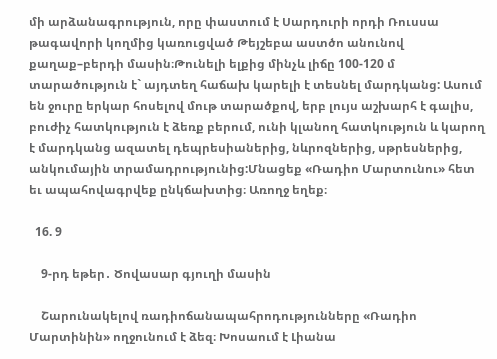մի արձանագրություն, որը փաստում է Սարդուրի որդի Ռուսսա թագավորի կողմից կառուցված Թեյշեբա աստծո անունով քաղաք–բերդի մասին։Թունելի ելքից մինչև լիճը 100-120 մ տարածություն է` այդտեղ հաճախ կարելի է տեսնել մարդկանց: Ասում են ջուրը երկար հոսելով մութ տարածքով, երբ լույս աշխարհ է գալիս, բուժիչ հատկություն է ձեռք բերում, ունի կլանող հատկություն և կարող է մարդկանց ազատել դեպրեսիաներից, նևրոզներից, սթրեսներից, անկումային տրամադրությունից:Մնացեք «Ռադիո Մարտունու» հետ եւ ապահովագրվեք ընկճախտից։ Առողջ եղեք։

  16. 9

    9-րդ եթեր․ Ծովասար գյուղի մասին

    Շարունակելով ռադիոճանապահրոդությունները «Ռադիո Մարտինին» ողջունում է ձեզ։ Խոսաում է Լիանա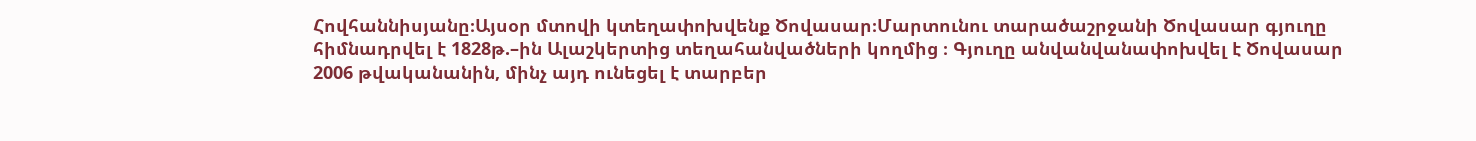Հովհաննիսյանը։Այսօր մտովի կտեղափոխվենք Ծովասար։Մարտունու տարածաշրջանի Ծովասար գյուղը հիմնադրվել է 1828թ.–ին Ալաշկերտից տեղահանվածների կողմից ։ Գյուղը անվանվանափոխվել է Ծովասար 2006 թվականանին, մինչ այդ ունեցել է տարբեր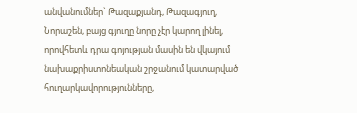անվանումներ` Թազաքյանդ, Թազագյուղ, Նորաշեն, բայց գյուղը նորը չէր կարող լինել, որովհետև դրա գոյության մասին են վկայում նախաքրիստոնեական շրջանում կատարված հուղարկավորությունները,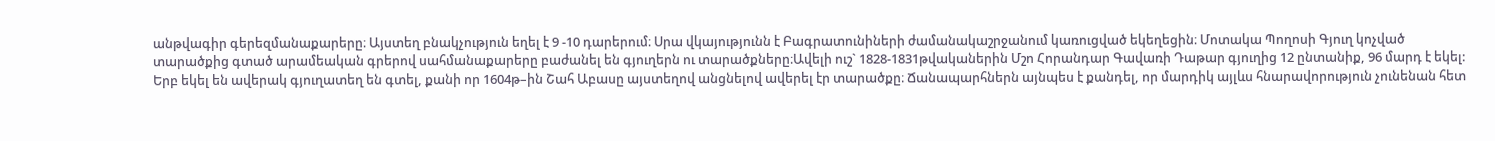անթվագիր գերեզմանաքարերը։ Այստեղ բնակչություն եղել է 9 -10 դարերում։ Սրա վկայությունն է Բագրատունիների ժամանակաշրջանում կառուցված եկեղեցին։ Մոտակա Պողոսի Գյուղ կոչված տարածքից գտած արամեական գրերով սահմանաքարերը բաժանել են գյուղերն ու տարածքները։Ավելի ուշ` 1828-1831թվականերին Մշո Հորանդար Գավառի Դաթար գյուղից 12 ընտանիք, 96 մարդ է եկել: Երբ եկել են ավերակ գյուղատեղ են գտել, քանի որ 1604թ–ին Շահ Աբասը այստեղով անցնելով ավերել էր տարածքը։ Ճանապարհներն այնպես է քանդել, որ մարդիկ այլևս հնարավորություն չունենան հետ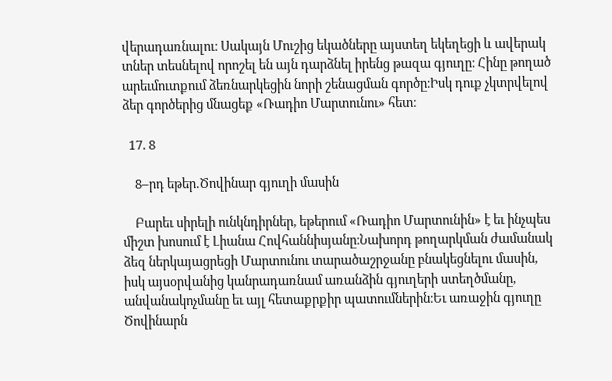վերադառնալու։ Սակայն Մուշից եկածները այստեղ եկեղեցի և ավերակ տներ տեսնելով որոշել են այն դարձնել իրենց թազա գյուղը։ Հինը թողած արեւմուտքում ձեռնարկեցին նորի շենացման գործը։Իսկ դուք չկտրվելով ձեր գործերից մնացեք «Ռադիո Մարտունու» հետ։

  17. 8

    8–րդ եթեր․Ծովինար գյուղի մասին

    Բարեւ սիրելի ունկնդիրներ, եթերում «Ռադիո Մարտունին» է եւ ինչպես միշտ խոսում է Լիանա Հովհաննիսյանը։Նախորդ թողարկման ժամանակ ձեզ ներկայացրեցի Մարտունու տարածաշրջանը բնակեցնելու մասին, իսկ այսօրվանից կանրադառնամ առանձին գյուղերի ստեղծմանը, անվանակոչմանը եւ այլ հետաքրքիր պատումներին։Եւ առաջին գյուղը Ծովինարն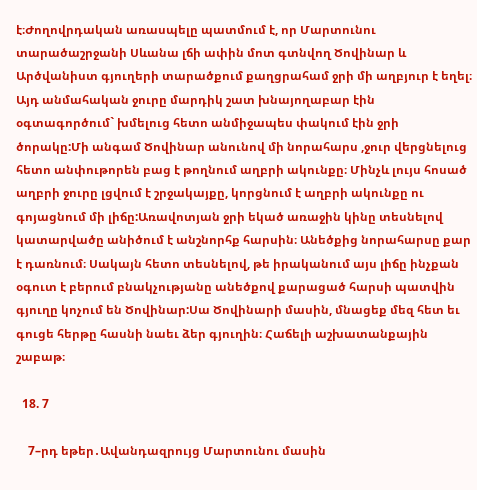է։Ժողովրդական առասպելը պատմում է, որ Մարտունու տարածաշրջանի Սևանա լճի ափին մոտ գտնվող Ծովինար և Արծվանիստ գյուղերի տարածքում քաղցրահամ ջրի մի աղբյուր է եղել։ Այդ անմահական ջուրը մարդիկ շատ խնայողաբար էին օգտագործում` խմելուց հետո անմիջապես փակում էին ջրի ծորակը:Մի անգամ Ծովինար անունով մի նորահարս ,ջուր վերցնելուց հետո անփութորեն բաց է թողնում աղբրի ակունքը։ Մինչև լույս հոսած աղբրի ջուրը լցվում է շրջակայքը, կորցնում է աղբրի ակունքը ու գոյացնում մի լիճը:Առավոտյան ջրի եկած առաջին կինը տեսնելով կատարվածը անիծում է անշնորհք հարսին։ Անեծքից նորահարսը քար է դառնում։ Սակայն հետո տեսնելով, թե իրականում այս լիճը ինչքան օգուտ է բերում բնակչությանը անեծքով քարացած հարսի պատվին գյուղը կոչում են Ծովինար:Սա Ծովինարի մասին, մնացեք մեզ հետ եւ գուցե հերթը հասնի նաեւ ձեր գյուղին։ Հաճելի աշխատանքային շաբաթ։

  18. 7

    7–րդ եթեր․Ավանդազրույց Մարտունու մասին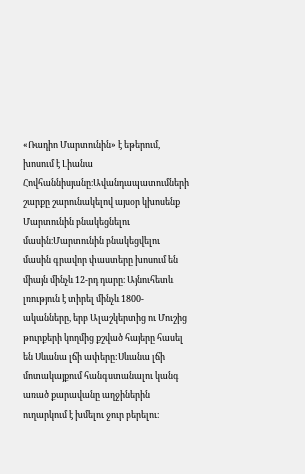«Ռադիո Մարտունին» է եթերում, խոսում է Լիանա Հովհաննիսյանը։Ավանդապատումների շարքը շարունակելով այսօր կխոսենք Մարտունին բնակեցնելու մասին։Մարտունին բնակեցվելու մասին գրավոր փաստերը խոսում են միայն մինչև 12-րդ դարը։ Այնուհետև լռություն է տիրել մինչև 1800-ականները, երբ Ալաշկերտից ու Մուշից թուրքերի կողմից քշված հայերը հասել են Սևանա լճի ափերը:Սևանա լճի մոտակայքում հանգստանալու կանգ առած քարավանը աղջիներին ուղարկում է խմելու ջուր բերելու։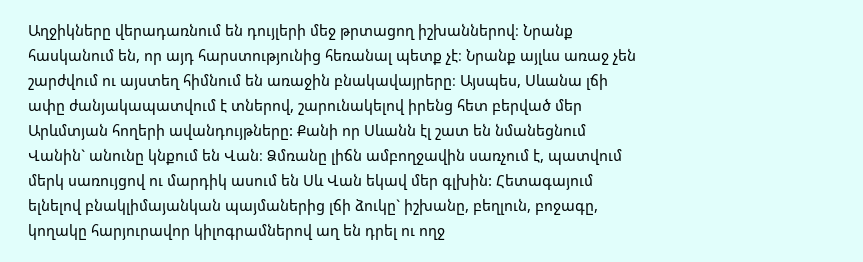Աղջիկները վերադառնում են դույլերի մեջ թրտացող իշխաններով։ Նրանք հասկանում են, որ այդ հարստությունից հեռանալ պետք չէ։ Նրանք այլևս առաջ չեն շարժվում ու այստեղ հիմնում են առաջին բնակավայրերը։ Այսպես, Սևանա լճի ափը ժանյակապատվում է տներով, շարունակելով իրենց հետ բերված մեր Արևմտյան հողերի ավանդույթները: Քանի որ Սևանն էլ շատ են նմանեցնում Վանին` անունը կնքում են Վան։ Ձմռանը լիճն ամբողջավին սառչում է, պատվում մերկ սառույցով ու մարդիկ ասում են Սև Վան եկավ մեր գլխին: Հետագայում ելնելով բնակլիմայանկան պայմաներից լճի ձուկը` իշխանը, բեղլուն, բոջագը, կողակը հարյուրավոր կիլոգրամներով աղ են դրել ու ողջ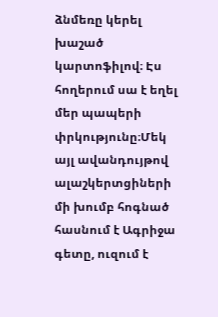ձնմեռը կերել խաշած կարտոֆիլով։ Էս հողերում սա է եղել մեր պապերի փրկությունը։Մեկ այլ ավանդույթով ալաշկերտցիների մի խումբ հոգնած հասնում է Ագրիջա գետը, ուզում է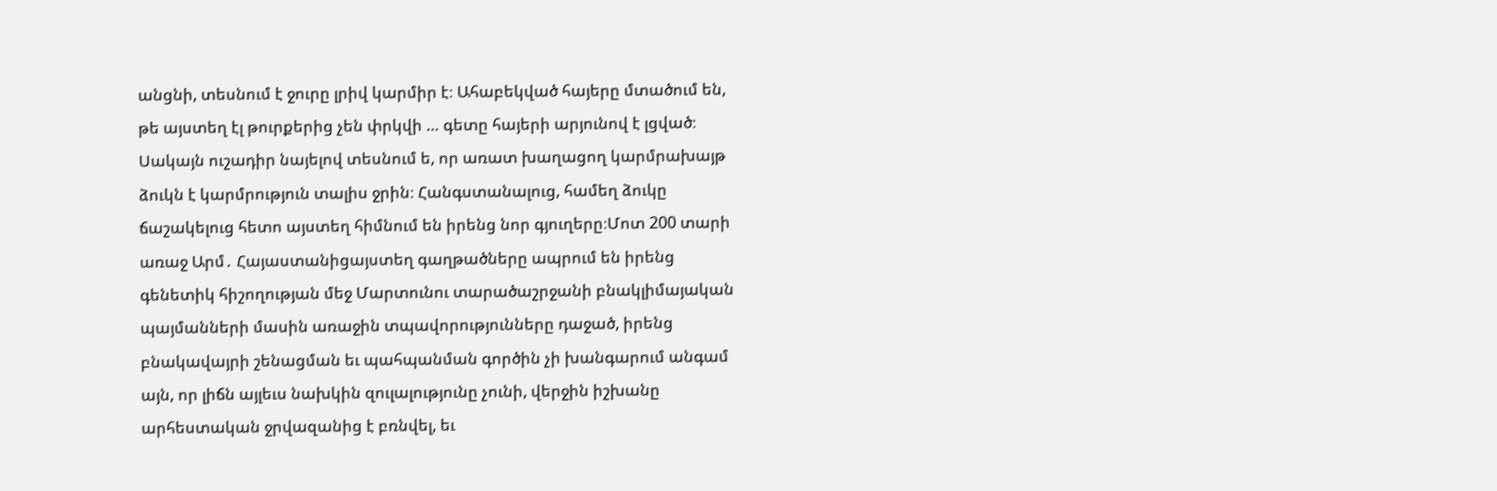անցնի, տեսնում է ջուրը լրիվ կարմիր է։ Ահաբեկված հայերը մտածում են, թե այստեղ էլ թուրքերից չեն փրկվի … գետը հայերի արյունով է լցված։ Սակայն ուշադիր նայելով տեսնում ե, որ առատ խաղացող կարմրախայթ ձուկն է կարմրություն տալիս ջրին։ Հանգստանալուց, համեղ ձուկը ճաշակելուց հետո այստեղ հիմնում են իրենց նոր գյուղերը։Մոտ 200 տարի առաջ Արմ․ Հայաստանիցայստեղ գաղթածները ապրում են իրենց գենետիկ հիշողության մեջ Մարտունու տարածաշրջանի բնակլիմայական պայմանների մասին առաջին տպավորությունները դաջած, իրենց բնակավայրի շենացման եւ պահպանման գործին չի խանգարում անգամ այն, որ լիճն այլեւս նախկին զուլալությունը չունի, վերջին իշխանը արհեստական ջրվազանից է բռնվել, եւ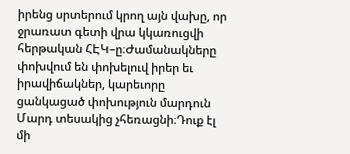իրենց սրտերում կրող այն վախը, որ ջրառատ գետի վրա կկառուցվի հերթական ՀԷԿ–ը։Ժամանակները փոխվում են փոխելուվ իրեր եւ իրավիճակներ, կարեւորը ցանկացած փոխություն մարդուն Մարդ տեսակից չհեռացնի։Դուք էլ մի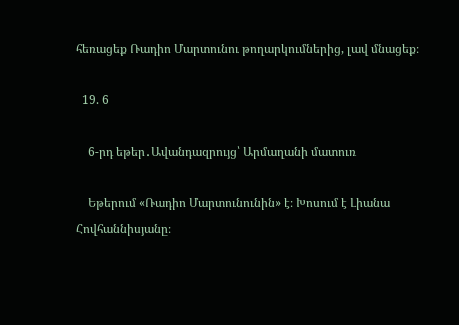հեռացեք Ռադիո Մարտունու թողարկումներից, լավ մնացեք։

  19. 6

    6-րդ եթեր․Ավանդազրույց՝ Արմաղանի մատուռ

    Եթերում «Ռադիո Մարտունունին» է։ Խոսում է Լիանա Հովհաննիսյանը։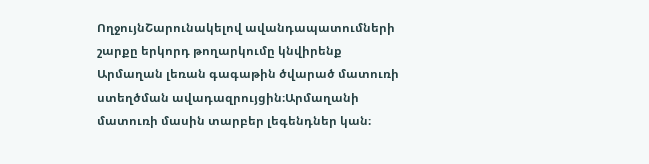ՈղջույնՇարունակելով ավանդապատումների շարքը երկորդ թողարկումը կնվիրենք Արմաղան լեռան գագաթին ծվարած մատուռի ստեղծման ավադազրույցին։Արմաղանի մատուռի մասին տարբեր լեգենդներ կան։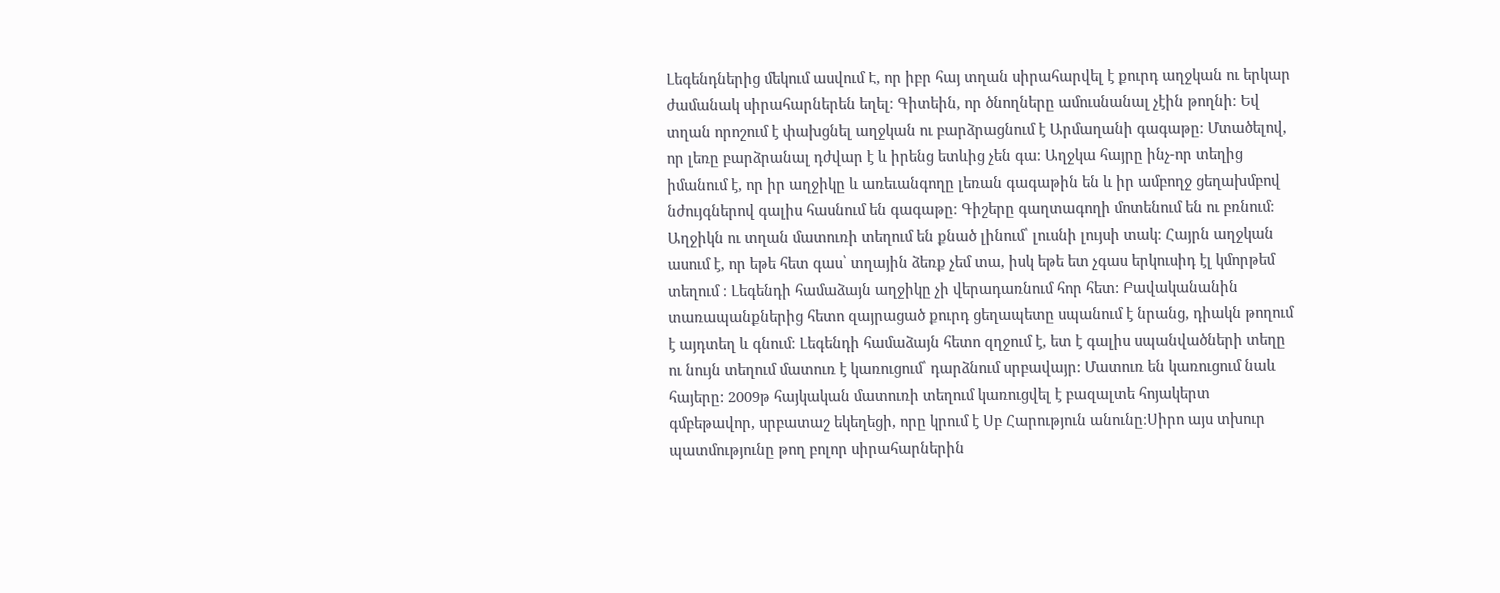Լեգենդներից մեկում ասվում Է, որ իբր հայ տղան սիրահարվել է քուրդ աղջկան ու երկար ժամանակ սիրահարներեն եղել։ Գիտեին, որ ծնողները ամուսնանալ չէին թողնի։ Եվ տղան որոշում է փախցնել աղջկան ու բարձրացնում է Արմաղանի գագաթը։ Մտածելով, որ լեռը բարձրանալ դժվար է և իրենց ետևից չեն գա։ Աղջկա հայրը ինչ-որ տեղից իմանում է, որ իր աղջիկը և առեւանգողը լեռան գագաթին են և իր ամբողջ ցեղախմբով նժույգներով գալիս հասնում են գագաթը։ Գիշերը գաղտագողի մոտենում են ու բռնում։ Աղջիկն ու տղան մատուռի տեղում են քնած լինում՝ լուսնի լույսի տակ։ Հայրն աղջկան ասում է, որ եթե հետ գաս՝ տղային ձեռք չեմ տա, իսկ եթե ետ չգաս երկուսիդ էլ կմորթեմ տեղում ։ Լեգենդի համաձայն աղջիկը չի վերադառնում հոր հետ: Բավականանին տառապանքներից հետո զայրացած քուրդ ցեղապետը սպանում է նրանց, դիակն թողում է այդտեղ և գնում։ Լեգենդի համաձայն հետո զղջում է, ետ է գալիս սպանվածների տեղը ու նույն տեղում մատուռ է կառուցում՝ դարձնում սրբավայր: Մատուռ են կառուցում նաև հայերը: 2009թ հայկական մատուռի տեղում կառուցվել է բազալտե հոյակերտ գմբեթավոր, սրբատաշ եկեղեցի, որը կրում է Սբ Հարություն անունը։Սիրո այս տխուր պատմությունը թող բոլոր սիրահարներին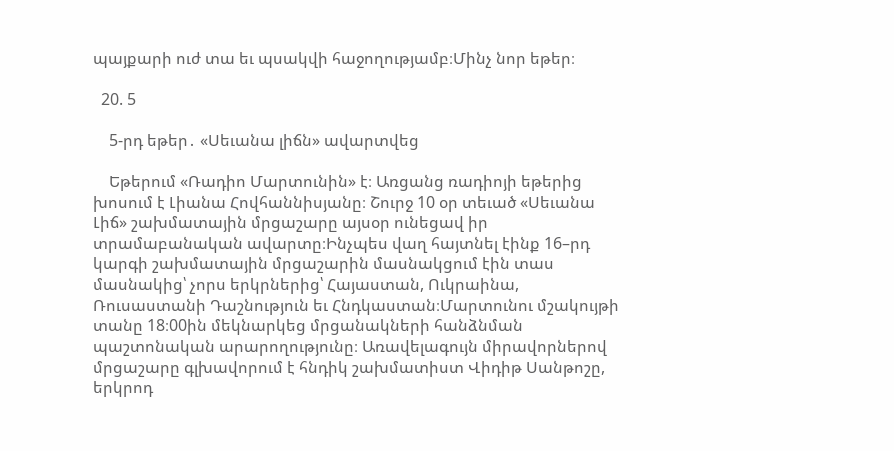պայքարի ուժ տա եւ պսակվի հաջողությամբ։Մինչ նոր եթեր։

  20. 5

    5-րդ եթեր․ «Սեւանա լիճն» ավարտվեց

    Եթերում «Ռադիո Մարտունին» է։ Առցանց ռադիոյի եթերից խոսում է Լիանա Հովհաննիսյանը։ Շուրջ 10 օր տեւած «Սեւանա Լիճ» շախմատային մրցաշարը այսօր ունեցավ իր տրամաբանական ավարտը։Ինչպես վաղ հայտնել էինք 16–րդ կարգի շախմատային մրցաշարին մասնակցում էին տաս մասնակից՝ չորս երկրներից՝ Հայաստան, Ուկրաինա, Ռուսաստանի Դաշնություն եւ Հնդկաստան։Մարտունու մշակույթի տանը 18։00ին մեկնարկեց մրցանակների հանձնման պաշտոնական արարողությունը։ Առավելագույն միրավորներով մրցաշարը գլխավորում է հնդիկ շախմատիստ Վիդիթ Սանթոշը, երկրոդ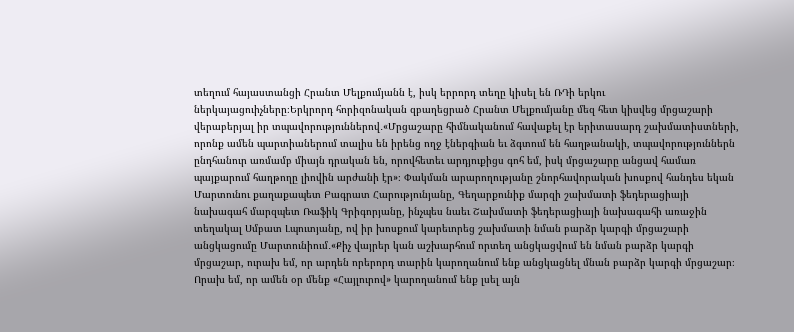տեղում հայաստանցի Հրանտ Մելքումյանն է, իսկ երրորդ տեղը կիսել են ՌԴի երկու ներկայացուիչները։Երկրորդ հորիզոնական զբաղեցրած Հրանտ Մելքումյանը մեզ հետ կիսվեց մրցաշարի վերաբերյալ իր տպավորություններով․«Մրցաշարը հիմնականում հավաքել էր երիտասարդ շախմատիստների, որոնք ամեն պարտիաներում տալիս են իրենց ողջ էներգիան եւ ձգտում են հաղթանակի, տպավորություններն ընդհանուր առմամբ միայն դրական են, որովհետեւ արդյուքիցս գոհ եմ, իսկ մրցաշարը անցավ համառ պայքարում հաղթողը լիովին արժանի էր»։ Փակման արարողությանը շնորհավորական խոսքով հանդես եկան Մարտունու քաղաքապետ Բագրատ Հարությունյանը, Գեղարքունիք մարզի շախմատի ֆեդերացիայի նախագահ մարզպետ Ռաֆիկ Գրիգորյանը, ինչպես նաեւ Շախմատի ֆեդերացիայի նախագահի առաջին տեղակալ Սմբատ Լպուտյանը, ով իր խոսքում կարեւորեց շախմատի նման բարձր կարգի մրցաշարի անցկացումը Մարտունիում․«Քիչ վայրեր կան աշխարհում որտեղ անցկացվում են նման բարձր կարգի մրցաշար, ուրախ եմ, որ արդեն որերորդ տարին կարողանում ենք անցկացնել մնան բարձր կարգի մրցաշար։ Որախ եմ, որ ամեն օր մենք «Հայլուրով» կարողանում ենք լսել այն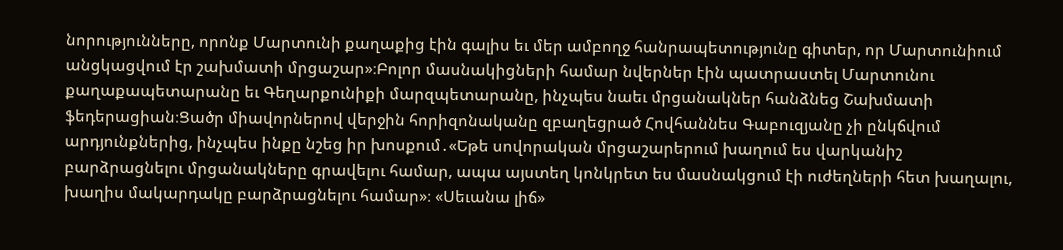նորությունները, որոնք Մարտունի քաղաքից էին գալիս եւ մեր ամբողջ հանրապետությունը գիտեր, որ Մարտունիում անցկացվում էր շախմատի մրցաշար»։Բոլոր մասնակիցների համար նվերներ էին պատրաստել Մարտունու քաղաքապետարանը եւ Գեղարքունիքի մարզպետարանը, ինչպես նաեւ մրցանակներ հանձնեց Շախմատի ֆեդերացիան։Ցածր միավորներով վերջին հորիզոնականը զբաղեցրած Հովհաննես Գաբուզյանը չի ընկճվում արդյունքներից, ինչպես ինքը նշեց իր խոսքում․«Եթե սովորական մրցաշարերում խաղում ես վարկանիշ բարձրացնելու մրցանակները գրավելու համար, ապա այստեղ կոնկրետ ես մասնակցում էի ուժեղների հետ խաղալու, խաղիս մակարդակը բարձրացնելու համար»։ «Սեւանա լիճ»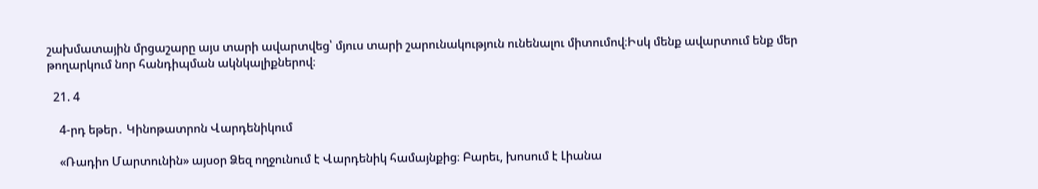շախմատային մրցաշարը այս տարի ավարտվեց՝ մյուս տարի շարունակություն ունենալու միտումով։Իսկ մենք ավարտում ենք մեր թողարկում նոր հանդիպման ակնկալիքներով։

  21. 4

    4-րդ եթեր․ Կինոթատրոն Վարդենիկում

    «Ռադիո Մարտունին» այսօր Ձեզ ողջունում է Վարդենիկ համայնքից։ Բարեւ, խոսում է Լիանա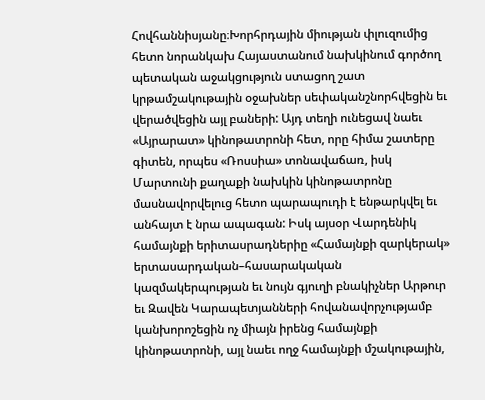Հովհաննիսյանը։Խորհրդային միության փլուզումից հետո նորանկախ Հայաստանում նախկինում գործող պետական աջակցություն ստացող շատ կրթամշակութային օջախներ սեփականշնորհվեցին եւ վերածվեցին այլ բաների: Այդ տեղի ունեցավ նաեւ «Այրարատ» կինոթատրոնի հետ, որը հիմա շատերը գիտեն, որպես «Ռոսսիա» տոնավաճառ, իսկ Մարտունի քաղաքի նախկին կինոթատրոնը մասնավորվելուց հետո պարապուդի է ենթարկվել եւ անհայտ է նրա ապագան: Իսկ այսօր Վարդենիկ համայնքի երիտասրադներիը «Համայնքի զարկերակ» երտասարդական–հասարակական կազմակերպության եւ նույն գյուղի բնակիչներ Արթուր եւ Զավեն Կարապետյանների հովանավորչությամբ կանխորոշեցին ոչ միայն իրենց համայնքի կինոթատրոնի, այլ նաեւ ողջ համայնքի մշակութային,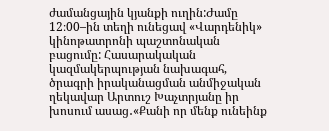ժամանցային կյանքի ուղին:Ժամը 12։00–ին տեղի ունեցավ «Վարդենիկ» կինոթատրոնի պաշտոնական բացումը: Հասարակական կազմակերպության նախագահ, ծրագրի իրականացման անմիջական ղեկավար Արտուշ Խաչտրյանը իր խոսում ասաց․«Քանի որ մենք ունեինք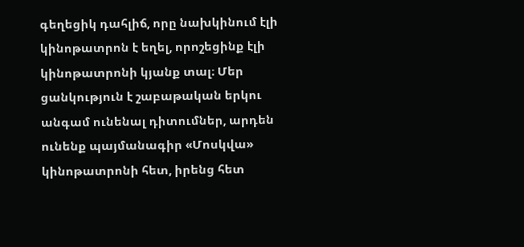գեղեցիկ դահլիճ, որը նախկինում էլի կինոթատրոն է եղել, որոշեցինք էլի կինոթատրոնի կյանք տալ։ Մեր ցանկություն է շաբաթական երկու անգամ ունենալ դիտումներ, արդեն ունենք պայմանագիր «Մոսկվա» կինոթատրոնի հետ, իրենց հետ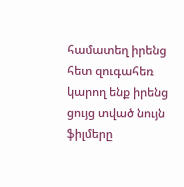համատեղ իրենց հետ զուգահեռ կարող ենք իրենց ցույց տված նույն ֆիլմերը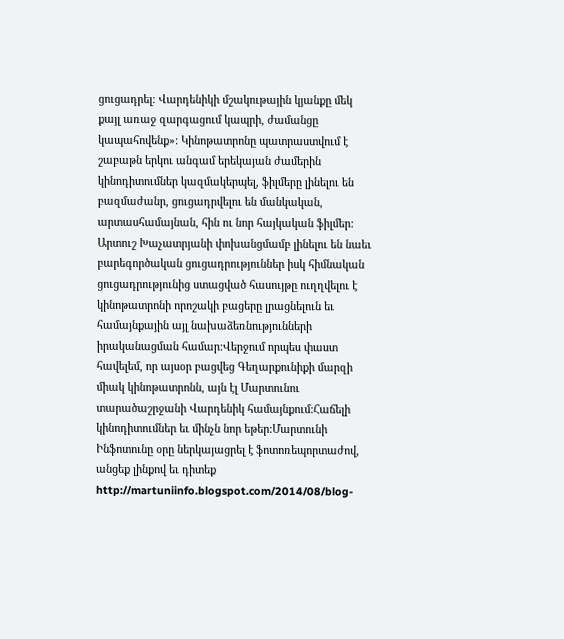ցուցադրել։ Վարդենիկի մշակութային կյանքը մեկ քայլ առաջ զարգացում կապրի, ժամանցը կապահովենք»։ Կինոթատրոնը պատրաստվում է շաբաթն երկու անգամ երեկայան ժամերին կինոդիտումներ կազմակերպել, ֆիլմերը լինելու են բազմաժանր, ցուցադրվելու են մանկական, արտասհամայնան, հին ու նոր հայկական ֆիլմեր: Արտուշ Խաչատրյանի փոխանցմամբ լինելու են նաեւ բարեգործական ցուցադրություններ իսկ հիմնական ցուցադրությունից ստացված հասույթը ուղղվելու է կինոթատրոնի որոշակի բացերը լրացնելուն եւ համայնքային այլ նախաձեռնությունների իրականացման համար:Վերջում որպես փաստ հավելեմ, որ այսօր բացվեց Գեղարքունիքի մարզի միակ կինոթատրոնն, այն էլ Մարտունու տարածաշրջանի Վարդենիկ համայնքում:Հաճելի կինոդիտումներ եւ մինչն նոր եթեր:Մարտունի Ինֆոտունը օրը ներկայացրել է ֆոտոռեպորտաժով, անցեք լինքով եւ դիտեք http://martuniinfo.blogspot.com/2014/08/blog-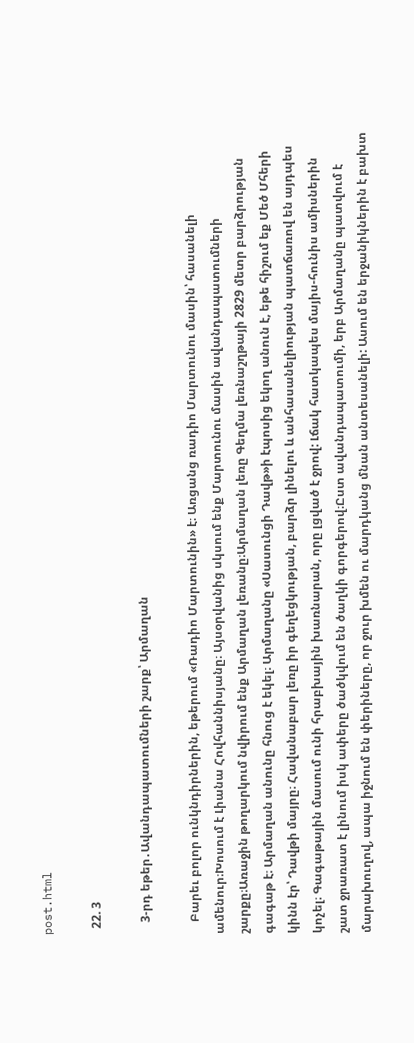post.html

  22. 3

    3-րդ եթեր․Ավանդապատումների շարք՝ Արմաղան

    Բարեւ բոլոր ունկնդիրներին, եթերում «Ռադիո Մարտունին» է։ Առցանց ռադիո Մարտունու մասին՝ հասանելի ամենուր։Խոսում է Լիանա Հովհաննիսյանը։ Այսօրվանից սկսում ենք Մարտունու մասին ավանդապատումների շարքը։Առաջին թողարկում նվիրում ենք Արմաղան լեռանը։Արմաղան լեռը Գեղմա լեռնաշղթայի 2829 մետր բարձրության գագաթ է։ Արմաղան անունը հնուց է եկել։ Արմաղանը «Սասունցի Դավթ»ի էպոսից եկող անուն է, եթե հիշում եք Մեծ Մհերի կինն էր՝ Դավթի մայրը։ Հավանաբար լեռը իր գեղեցկության, բարձր լինելու և անհասանելիության պատճառով են այդպես կոչել։ Գագաթային մասում ունի հրաբխային խառնարան, որը լցված է ջրով: Լճակ հատկապես մայիս-հունիս ամիսներին շատ ջրառատ է լինում իսկ ափերը ծածկվում են ծաղկի գորգերով։Ըստ ավանդապատումի, երբ Արմաղանը պատվում է մարախուղով, ապա իջնում են փերիները, որ ջուր խմեն ու մարդկանց մնան անտեսանելի: Ասում են երջանիկներին է բախտ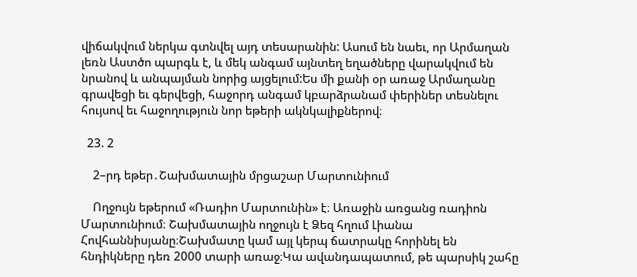վիճակվում ներկա գտնվել այդ տեսարանին: Ասում են նաեւ, որ Արմաղան լեռն Աստծո պարգև է, և մեկ անգամ այնտեղ եղածները վարակվում են նրանով և անպայման նորից այցելում:Ես մի քանի օր առաջ Արմաղանը գրավեցի եւ գերվեցի, հաջորդ անգամ կբարձրանամ փերիներ տեսնելու հույսով եւ հաջողություն նոր եթերի ակնկալիքներով։

  23. 2

    2–րդ եթեր․Շախմատային մրցաշար Մարտունիում

    Ողջույն եթերում «Ռադիո Մարտունին» է։ Առաջին առցանց ռադիոն Մարտունիում։ Շախմատային ողջույն է Ձեզ հղում Լիանա Հովհաննիսյանը։Շախմատը կամ այլ կերպ ճատրակը հորինել են հնդիկները դեռ 2000 տարի առաջ։Կա ավանդապատում, թե պարսիկ շահը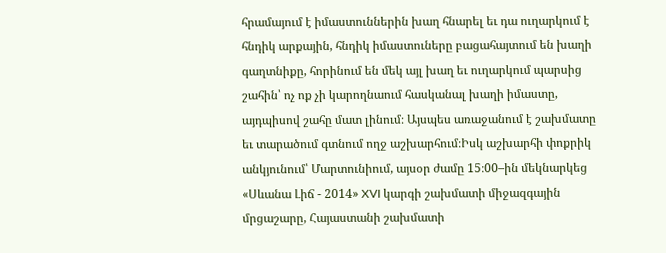հրամայում է իմաստուններին խաղ հնարել եւ դա ուղարկում է հնդիկ արքային, հնդիկ իմաստուները բացահայտում են խաղի գաղտնիքը, հորինում են մեկ այլ խաղ եւ ուղարկում պարսից շահին՝ ոչ ոք չի կարողնաում հասկանալ խաղի իմաստը, այդպիսով շահը մատ լինում։ Այսպես առաջանում է շախմատը եւ տարածում գտնում ողջ աշխարհում։Իսկ աշխարհի փոքրիկ անկյունում՝ Մարտունիում, այսօր ժամը 15։00–ին մեկնարկեց «Սևանա Լիճ - 2014» XVI կարգի շախմատի միջազգային մրցաշարը, Հայաստանի շախմատի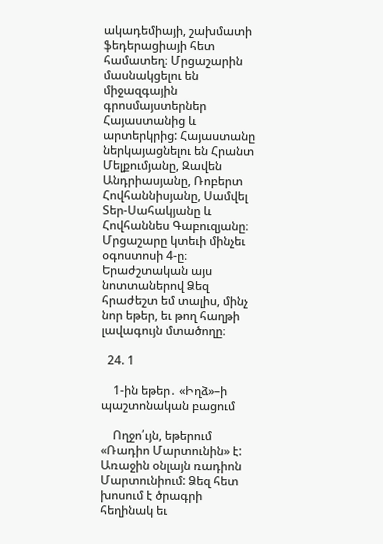ակադեմիայի, շախմատի ֆեդերացիայի հետ համատեղ։ Մրցաշարին մասնակցելու են միջազգային գրոսմայստերներ Հայաստանից և արտերկրից: Հայաստանը ներկայացնելու են Հրանտ Մելքումյանը, Զավեն Անդրիասյանը, Ռոբերտ Հովհաննիսյանը, Սամվել Տեր-Սահակյանը և Հովհաննես Գաբուզյանը։ Մրցաշարը կտեւի մինչեւ օգոստոսի 4-ը։ Երաժշտական այս նոտտաներով Ձեզ հրաժեշտ եմ տալիս, մինչ նոր եթեր, եւ թող հաղթի լավագույն մտածողը։

  24. 1

    1-ին եթեր․ «Իղձ»–ի պաշտոնական բացում

    Ողջո՛ւյն, եթերում «Ռադիո Մարտունին» է: Առաջին օնլայն ռադիոն Մարտունիում: Ձեզ հետ խոսում է ծրագրի հեղինակ եւ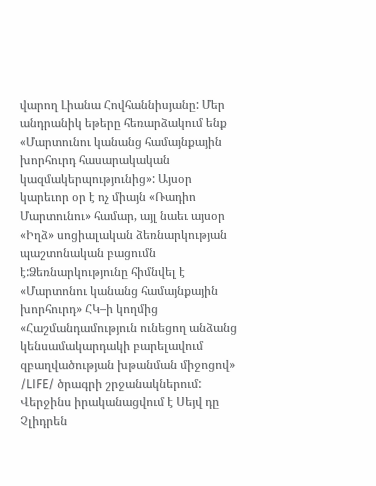վարող Լիանա Հովհաննիսյանը: Մեր անդրանիկ եթերը հեռարձակում ենք «Մարտունու կանանց համայնքային խորհուրդ հասարակական կազմակերպությունից»: Այսօր կարեւոր օր է ոչ միայն «Ռադիո Մարտունու» համար, այլ նաեւ այսօր «Իղձ» սոցիալական ձեռնարկության պաշտոնական բացումն է:Ձեռնարկությունը հիմնվել է «Մարտոնու կանանց համայնքային խորհուրդ» ՀԿ–ի կողմից «Հաշմանդամություն ունեցող անձանց կենսամակարդակի բարելավում զբաղվածության խթանման միջոցով» /LIFE/ ծրագրի շրջանակներում: Վերջինս իրականացվում է Սեյվ դը Չլիդրեն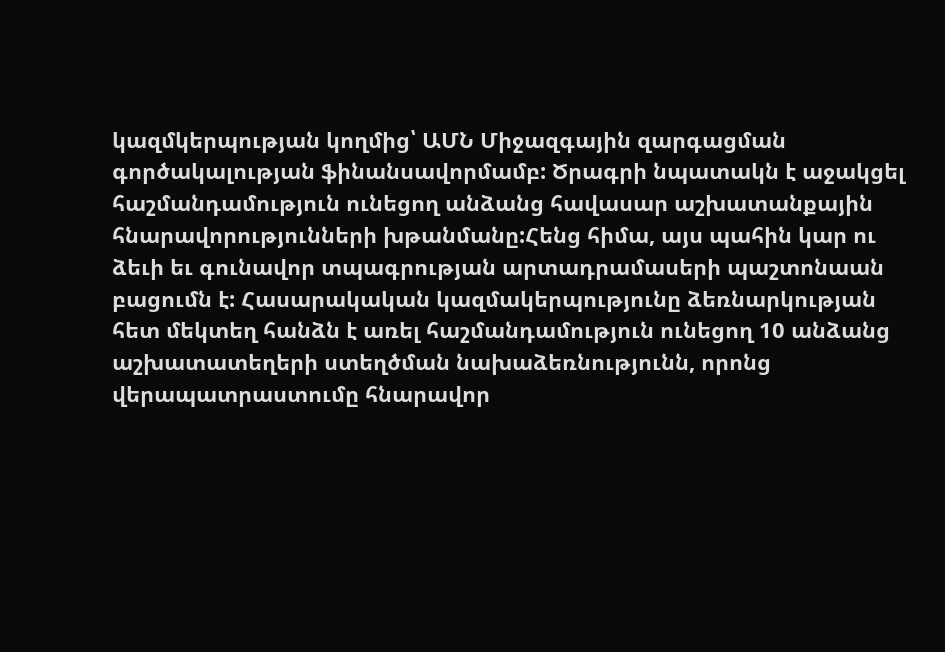կազմկերպության կողմից՝ ԱՄՆ Միջազգային զարգացման գործակալության ֆինանսավորմամբ: Ծրագրի նպատակն է աջակցել հաշմանդամություն ունեցող անձանց հավասար աշխատանքային հնարավորությունների խթանմանը:Հենց հիմա, այս պահին կար ու ձեւի եւ գունավոր տպագրության արտադրամասերի պաշտոնաան բացումն է: Հասարակական կազմակերպությունը ձեռնարկության հետ մեկտեղ հանձն է առել հաշմանդամություն ունեցող 10 անձանց աշխատատեղերի ստեղծման նախաձեռնությունն, որոնց վերապատրաստումը հնարավոր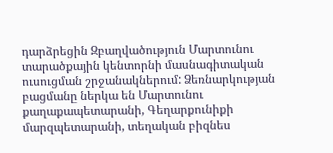դարձրեցին Զբաղվածություն Մարտունու տարածքային կենտորնի մասնագիտական ուսուցման շրջանակներում: Ձեռնարկության բացմանը ներկա են Մարտունու քաղաքապետարանի, Գեղարքունիքի մարզպետարանի, տեղական բիզնես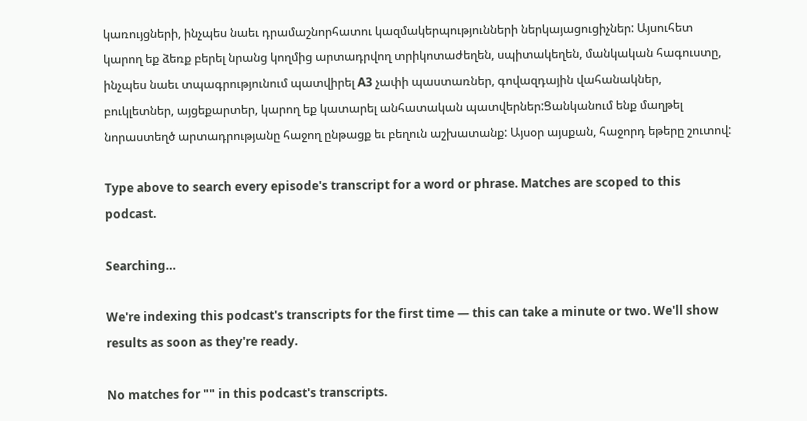կառույցների, ինչպես նաեւ դրամաշնորհատու կազմակերպությունների ներկայացուցիչներ: Այսուհետ կարող եք ձեռք բերել նրանց կողմից արտադրվող տրիկոտաժեղեն, սպիտակեղեն, մանկական հագուստը, ինչպես նաեւ տպագրությունում պատվիրել A3 չափի պաստառներ, գովազդային վահանակներ, բուկլետներ, այցեքարտեր, կարող եք կատարել անհատական պատվերներ:Ցանկանում ենք մաղթել նորաստեղծ արտադրությանը հաջող ընթացք եւ բեղուն աշխատանք: Այսօր այսքան, հաջորդ եթերը շուտով:

Type above to search every episode's transcript for a word or phrase. Matches are scoped to this podcast.

Searching…

We're indexing this podcast's transcripts for the first time — this can take a minute or two. We'll show results as soon as they're ready.

No matches for "" in this podcast's transcripts.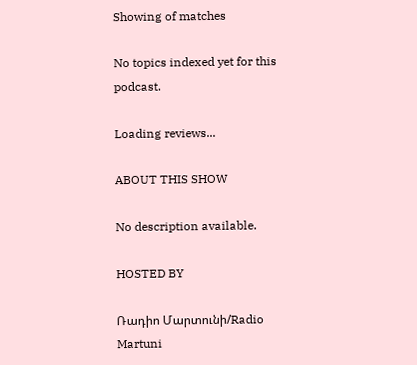Showing of matches

No topics indexed yet for this podcast.

Loading reviews...

ABOUT THIS SHOW

No description available.

HOSTED BY

Ռադիո Մարտունի/Radio Martuni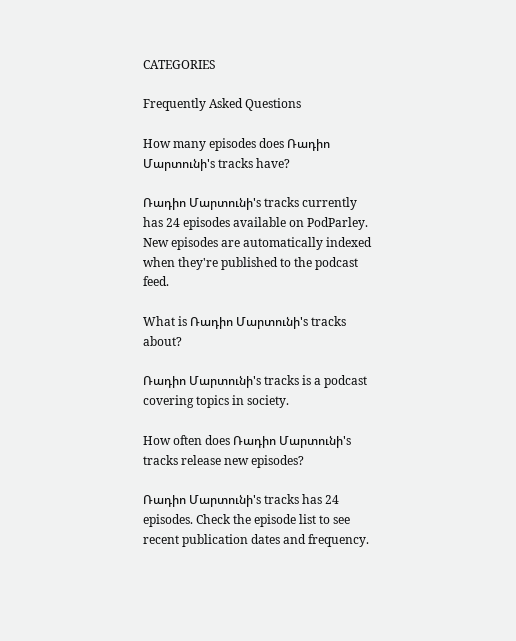CATEGORIES

Frequently Asked Questions

How many episodes does Ռադիո Մարտունի's tracks have?

Ռադիո Մարտունի's tracks currently has 24 episodes available on PodParley. New episodes are automatically indexed when they're published to the podcast feed.

What is Ռադիո Մարտունի's tracks about?

Ռադիո Մարտունի's tracks is a podcast covering topics in society.

How often does Ռադիո Մարտունի's tracks release new episodes?

Ռադիո Մարտունի's tracks has 24 episodes. Check the episode list to see recent publication dates and frequency.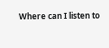Where can I listen to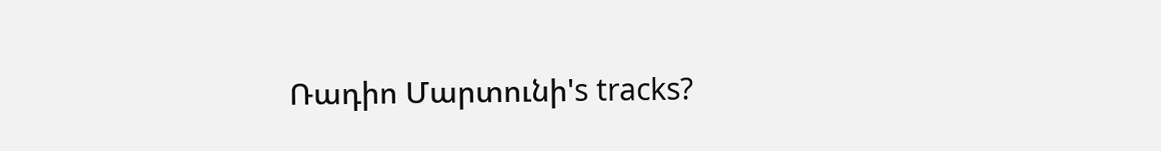Ռադիո Մարտունի's tracks?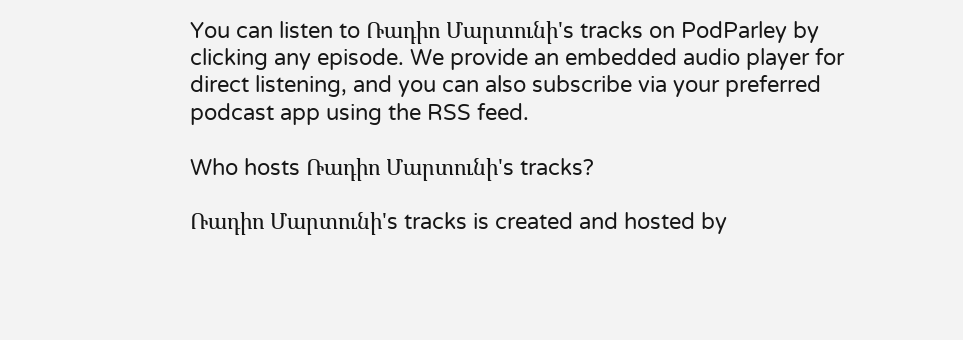You can listen to Ռադիո Մարտունի's tracks on PodParley by clicking any episode. We provide an embedded audio player for direct listening, and you can also subscribe via your preferred podcast app using the RSS feed.

Who hosts Ռադիո Մարտունի's tracks?

Ռադիո Մարտունի's tracks is created and hosted by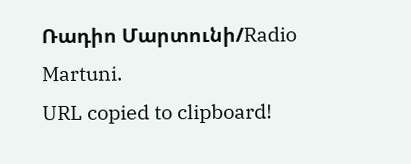Ռադիո Մարտունի/Radio Martuni.
URL copied to clipboard!